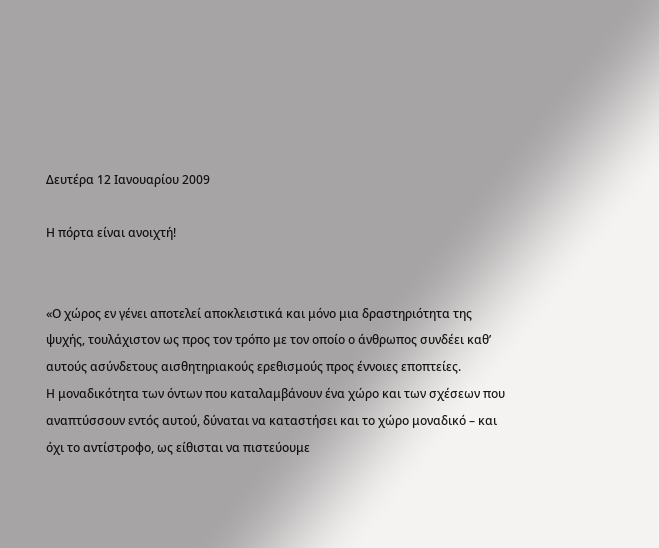Δευτέρα 12 Ιανουαρίου 2009

Η πόρτα είναι ανοιχτή!


«Ο χώρος εν γένει αποτελεί αποκλειστικά και μόνο μια δραστηριότητα της ψυχής, τουλάχιστον ως προς τον τρόπο με τον οποίο ο άνθρωπος συνδέει καθ’ αυτούς ασύνδετους αισθητηριακούς ερεθισμούς προς έννοιες εποπτείες.
Η μοναδικότητα των όντων που καταλαμβάνουν ένα χώρο και των σχέσεων που αναπτύσσουν εντός αυτού, δύναται να καταστήσει και το χώρο μοναδικό – και όχι το αντίστροφο, ως είθισται να πιστεύουμε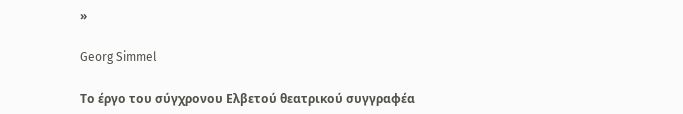»

Georg Simmel

Το έργο του σύγχρονου Ελβετού θεατρικού συγγραφέα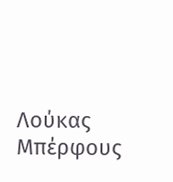Λούκας Μπέρφους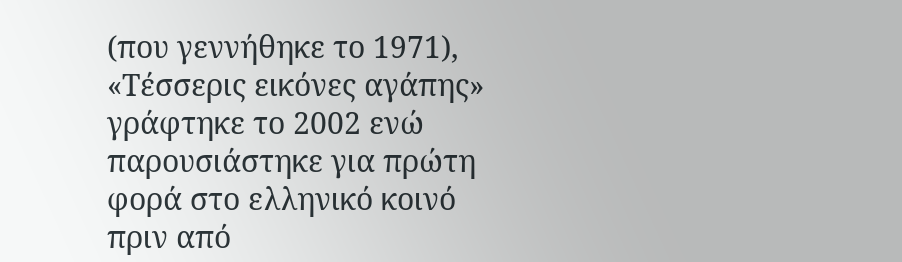(που γεννήθηκε το 1971), «Τέσσερις εικόνες αγάπης» γράφτηκε το 2002 ενώ παρουσιάστηκε για πρώτη φορά στο ελληνικό κοινό πριν από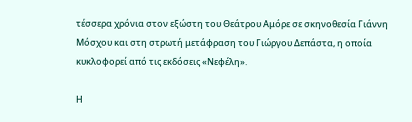τέσσερα χρόνια στον εξώστη του Θεάτρου Αμόρε σε σκηνοθεσία Γιάννη Μόσχου και στη στρωτή μετάφραση του Γιώργου Δεπάστα, η οποία κυκλοφορεί από τις εκδόσεις «Νεφέλη».

Η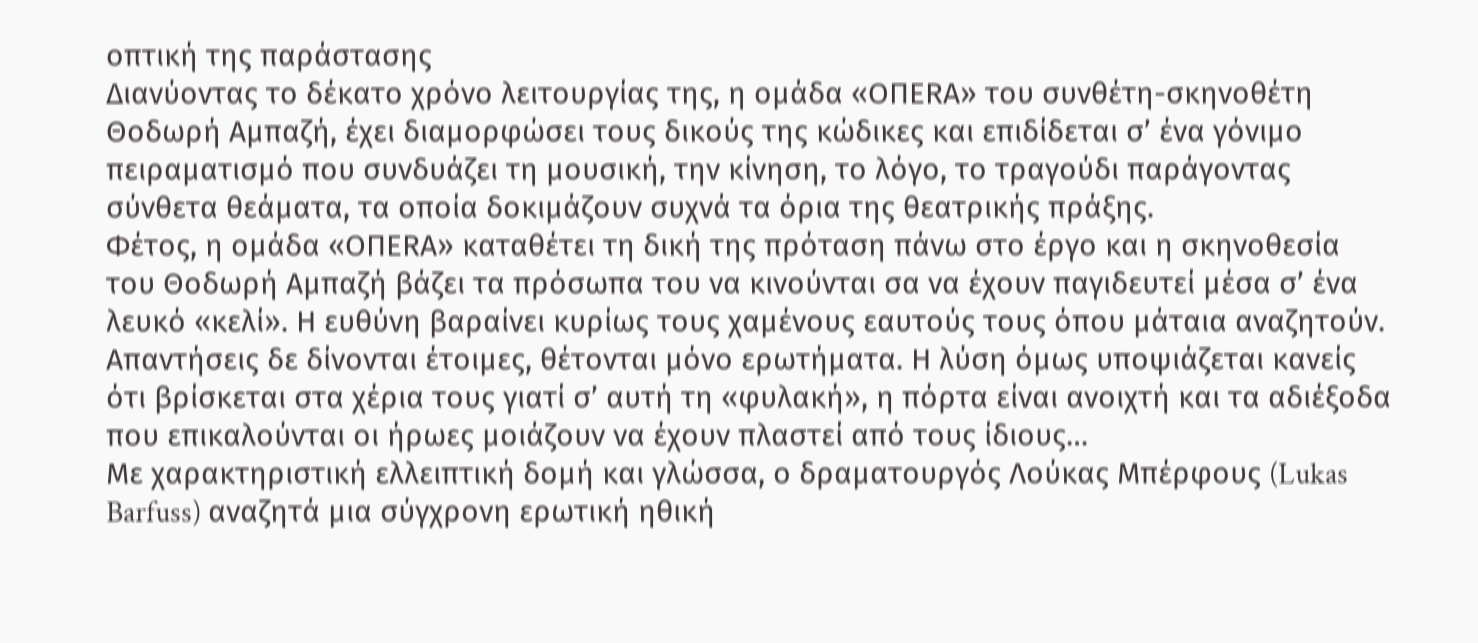οπτική της παράστασης
Διανύοντας το δέκατο χρόνο λειτουργίας της, η ομάδα «ΟΠΕRA» του συνθέτη-σκηνοθέτη Θοδωρή Αμπαζή, έχει διαμορφώσει τους δικούς της κώδικες και επιδίδεται σ’ ένα γόνιμο πειραματισμό που συνδυάζει τη μουσική, την κίνηση, το λόγο, το τραγούδι παράγοντας σύνθετα θεάματα, τα οποία δοκιμάζουν συχνά τα όρια της θεατρικής πράξης.
Φέτος, η ομάδα «ΟΠΕRA» καταθέτει τη δική της πρόταση πάνω στο έργο και η σκηνοθεσία του Θοδωρή Αμπαζή βάζει τα πρόσωπα του να κινούνται σα να έχουν παγιδευτεί μέσα σ’ ένα λευκό «κελί». Η ευθύνη βαραίνει κυρίως τους χαμένους εαυτούς τους όπου μάταια αναζητούν. Απαντήσεις δε δίνονται έτοιμες, θέτονται μόνο ερωτήματα. Η λύση όμως υποψιάζεται κανείς ότι βρίσκεται στα χέρια τους γιατί σ’ αυτή τη «φυλακή», η πόρτα είναι ανοιχτή και τα αδιέξοδα που επικαλούνται οι ήρωες μοιάζουν να έχουν πλαστεί από τους ίδιους…
Με χαρακτηριστική ελλειπτική δομή και γλώσσα, ο δραματουργός Λούκας Μπέρφους (Lukas Barfuss) αναζητά μια σύγχρονη ερωτική ηθική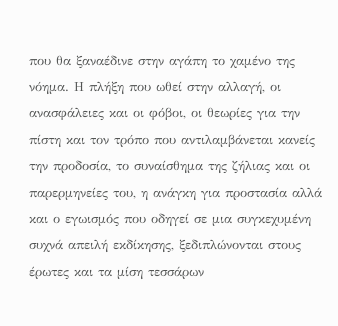που θα ξαναέδινε στην αγάπη το χαμένο της νόημα. Η πλήξη που ωθεί στην αλλαγή, οι ανασφάλειες και οι φόβοι, οι θεωρίες για την πίστη και τον τρόπο που αντιλαμβάνεται κανείς την προδοσία, το συναίσθημα της ζήλιας και οι παρερμηνείες του, η ανάγκη για προστασία αλλά και ο εγωισμός που οδηγεί σε μια συγκεχυμένη συχνά απειλή εκδίκησης, ξεδιπλώνονται στους έρωτες και τα μίση τεσσάρων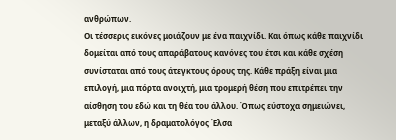ανθρώπων.
Οι τέσσερις εικόνες μοιάζουν με ένα παιχνίδι. Και όπως κάθε παιχνίδι δομείται από τους απαράβατους κανόνες του έτσι και κάθε σχέση συνίσταται από τους άτεγκτους όρους της. Κάθε πράξη είναι μια επιλογή, μια πόρτα ανοιχτή, μια τρομερή θέση που επιτρέπει την αίσθηση του εδώ και τη θέα του άλλου. Όπως εύστοχα σημειώνει, μεταξύ άλλων, η δραματολόγος Έλσα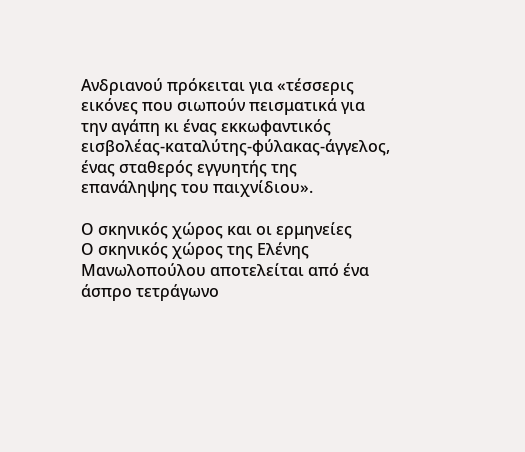Ανδριανού πρόκειται για «τέσσερις εικόνες που σιωπούν πεισματικά για την αγάπη κι ένας εκκωφαντικός εισβολέας-καταλύτης-φύλακας-άγγελος, ένας σταθερός εγγυητής της επανάληψης του παιχνίδιου».

Ο σκηνικός χώρος και οι ερμηνείες
Ο σκηνικός χώρος της Ελένης Μανωλοπούλου αποτελείται από ένα άσπρο τετράγωνο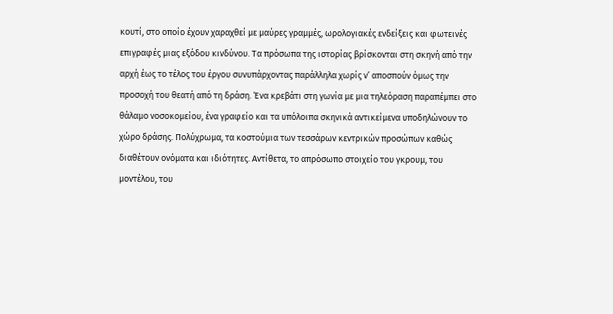κουτί, στο οποίο έχουν χαραχθεί με μαύρες γραμμές, ωρολογιακές ενδείξεις και φωτεινές επιγραφές μιας εξόδου κινδύνου. Τα πρόσωπα της ιστορίας βρίσκονται στη σκηνή από την αρχή έως το τέλος του έργου συνυπάρχοντας παράλληλα χωρίς ν’ αποσπούν όμως την προσοχή του θεατή από τη δράση. Ένα κρεβάτι στη γωνία με μια τηλεόραση παραπέμπει στο θάλαμο νοσοκομείου, ένα γραφείο και τα υπόλοιπα σκηνικά αντικείμενα υποδηλώνουν το χώρο δράσης. Πολύχρωμα, τα κοστούμια των τεσσάρων κεντρικών προσώπων καθώς διαθέτουν ονόματα και ιδιότητες. Αντίθετα, το απρόσωπο στοιχείο του γκρουμ, του μοντέλου, του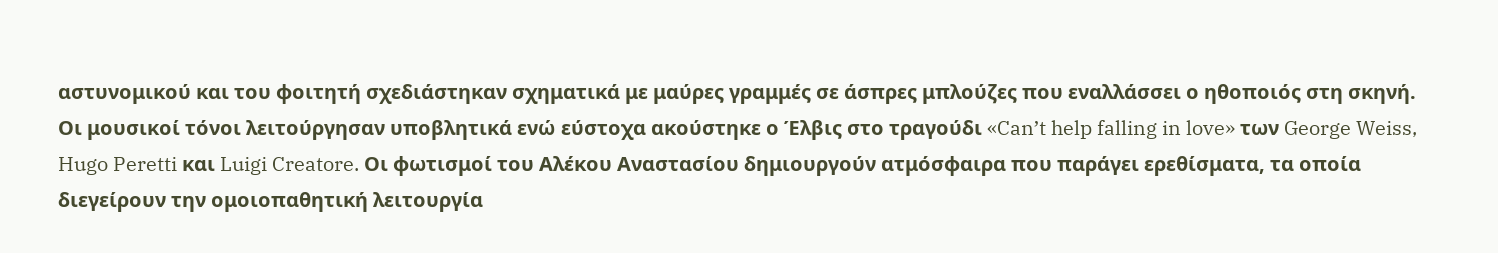αστυνομικού και του φοιτητή σχεδιάστηκαν σχηματικά με μαύρες γραμμές σε άσπρες μπλούζες που εναλλάσσει ο ηθοποιός στη σκηνή.
Οι μουσικοί τόνοι λειτούργησαν υποβλητικά ενώ εύστοχα ακούστηκε ο Έλβις στο τραγούδι «Can’t help falling in love» των George Weiss, Hugo Peretti και Luigi Creatore. Οι φωτισμοί του Αλέκου Αναστασίου δημιουργούν ατμόσφαιρα που παράγει ερεθίσματα, τα οποία διεγείρουν την ομοιοπαθητική λειτουργία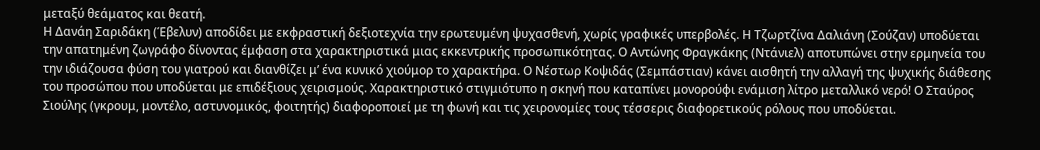μεταξύ θεάματος και θεατή.
Η Δανάη Σαριδάκη (Έβελυν) αποδίδει με εκφραστική δεξιοτεχνία την ερωτευμένη ψυχασθενή, χωρίς γραφικές υπερβολές. Η Τζωρτζίνα Δαλιάνη (Σούζαν) υποδύεται την απατημένη ζωγράφο δίνοντας έμφαση στα χαρακτηριστικά μιας εκκεντρικής προσωπικότητας. Ο Αντώνης Φραγκάκης (Ντάνιελ) αποτυπώνει στην ερμηνεία του την ιδιάζουσα φύση του γιατρού και διανθίζει μ’ ένα κυνικό χιούμορ το χαρακτήρα. Ο Νέστωρ Κοψιδάς (Σεμπάστιαν) κάνει αισθητή την αλλαγή της ψυχικής διάθεσης του προσώπου που υποδύεται με επιδέξιους χειρισμούς. Χαρακτηριστικό στιγμιότυπο η σκηνή που καταπίνει μονορούφι ενάμιση λίτρο μεταλλικό νερό! Ο Σταύρος Σιούλης (γκρουμ, μοντέλο, αστυνομικός, φοιτητής) διαφοροποιεί με τη φωνή και τις χειρονομίες τους τέσσερις διαφορετικούς ρόλους που υποδύεται.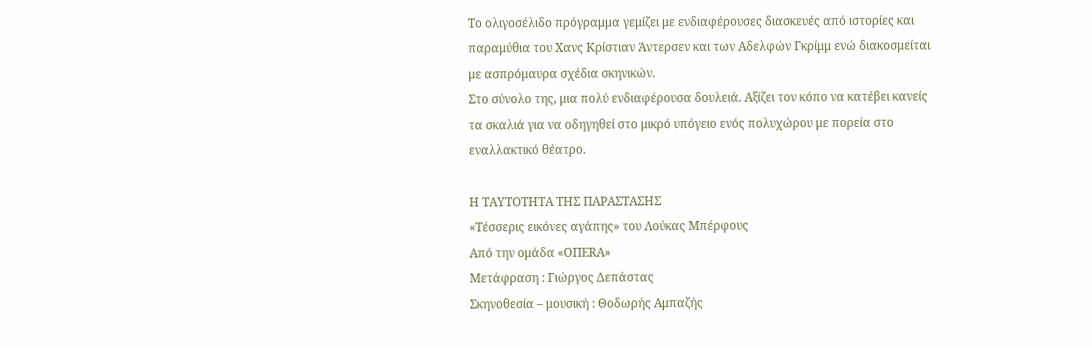Το ολιγοσέλιδο πρόγραμμα γεμίζει με ενδιαφέρουσες διασκευές από ιστορίες και παραμύθια του Χανς Κρίστιαν Άντερσεν και των Αδελφών Γκρίμμ ενώ διακοσμείται με ασπρόμαυρα σχέδια σκηνικών.
Στο σύνολο της, μια πολύ ενδιαφέρουσα δουλειά. Αξίζει τον κόπο να κατέβει κανείς τα σκαλιά για να οδηγηθεί στο μικρό υπόγειο ενός πολυχώρου με πορεία στο εναλλακτικό θέατρο.

Η ΤΑΥΤΟΤΗΤΑ ΤΗΣ ΠΑΡΑΣΤΑΣΗΣ
«Τέσσερις εικόνες αγάπης» του Λούκας Μπέρφους
Από την ομάδα «ΟΠΕRA»
Μετάφραση : Γιώργος Δεπάστας
Σκηνοθεσία – μουσική : Θοδωρής Αμπαζής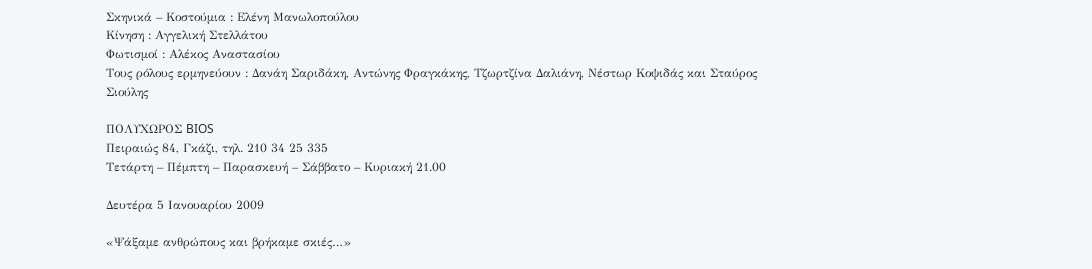Σκηνικά – Κοστούμια : Ελένη Μανωλοπούλου
Κίνηση : Αγγελική Στελλάτου
Φωτισμοί : Αλέκος Αναστασίου
Τους ρόλους ερμηνεύουν : Δανάη Σαριδάκη, Αντώνης Φραγκάκης, Τζωρτζίνα Δαλιάνη, Νέστωρ Κοψιδάς και Σταύρος Σιούλης

ΠΟΛΥΧΩΡΟΣ BIOS
Πειραιώς 84, Γκάζι, τηλ. 210 34 25 335
Τετάρτη – Πέμπτη – Παρασκευή – Σάββατο – Κυριακή 21.00

Δευτέρα 5 Ιανουαρίου 2009

«Ψάξαμε ανθρώπους και βρήκαμε σκιές…»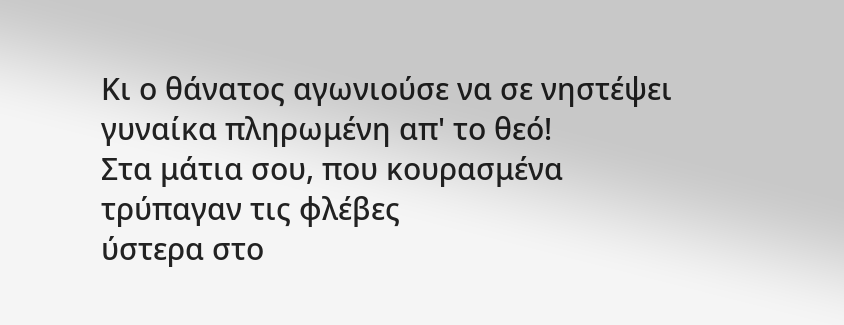Κι ο θάνατος αγωνιούσε να σε νηστέψει
γυναίκα πληρωμένη απ' το θεό!
Στα μάτια σου, που κουρασμένα
τρύπαγαν τις φλέβες
ύστερα στο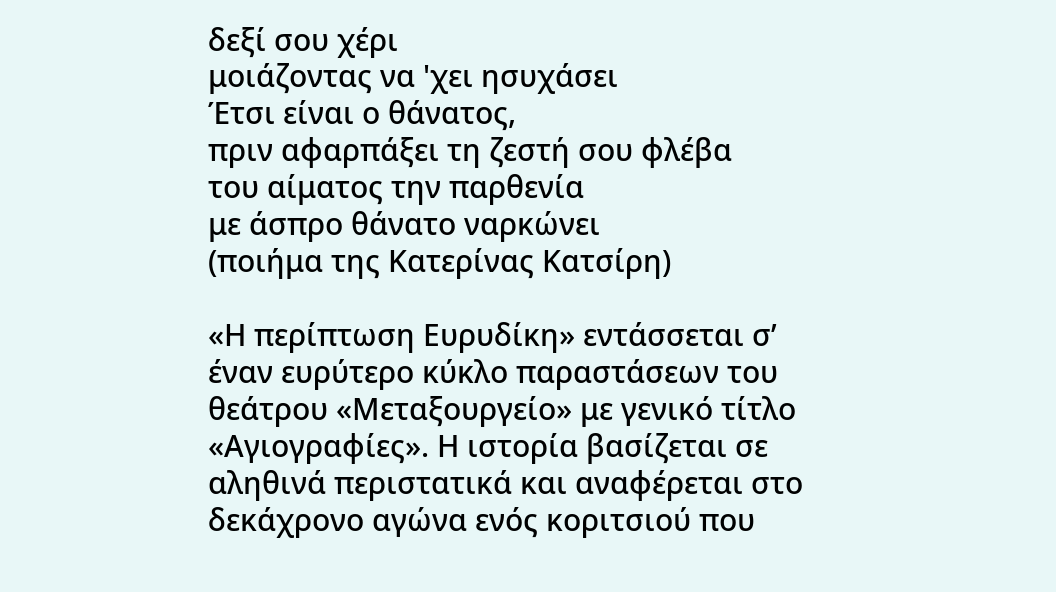δεξί σου χέρι
μοιάζοντας να 'χει ησυχάσει
Έτσι είναι ο θάνατος,
πριν αφαρπάξει τη ζεστή σου φλέβα
του αίματος την παρθενία
με άσπρο θάνατο ναρκώνει
(ποιήμα της Κατερίνας Κατσίρη)

«Η περίπτωση Ευρυδίκη» εντάσσεται σ’ έναν ευρύτερο κύκλο παραστάσεων του θεάτρου «Μεταξουργείο» με γενικό τίτλο «Αγιογραφίες». Η ιστορία βασίζεται σε αληθινά περιστατικά και αναφέρεται στο δεκάχρονο αγώνα ενός κοριτσιού που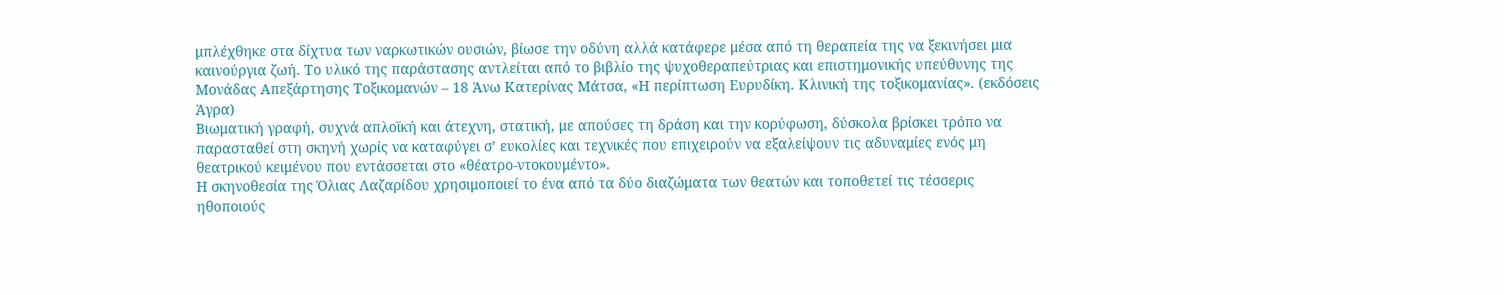μπλέχθηκε στα δίχτυα των ναρκωτικών ουσιών, βίωσε την οδύνη αλλά κατάφερε μέσα από τη θεραπεία της να ξεκινήσει μια καινούργια ζωή. Το υλικό της παράστασης αντλείται από το βιβλίο της ψυχοθεραπεύτριας και επιστημονικής υπεύθυνης της Μονάδας Απεξάρτησης Τοξικομανών – 18 Άνω Κατερίνας Μάτσα, «Η περίπτωση Ευρυδίκη. Κλινική της τοξικομανίας». (εκδόσεις Άγρα)
Βιωματική γραφή, συχνά απλοϊκή και άτεχνη, στατική, με απούσες τη δράση και την κορύφωση, δύσκολα βρίσκει τρόπο να παρασταθεί στη σκηνή χωρίς να καταφύγει σ’ ευκολίες και τεχνικές που επιχειρούν να εξαλείψουν τις αδυναμίες ενός μη θεατρικού κειμένου που εντάσσεται στο «θέατρο-ντοκουμέντο».
Η σκηνοθεσία της Όλιας Λαζαρίδου χρησιμοποιεί το ένα από τα δύο διαζώματα των θεατών και τοποθετεί τις τέσσερις ηθοποιούς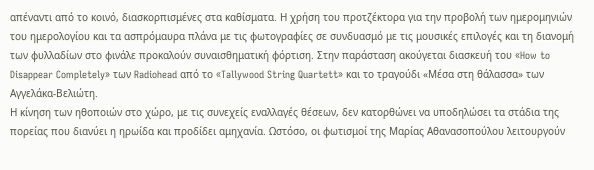απέναντι από το κοινό, διασκορπισμένες στα καθίσματα. Η χρήση του προτζέκτορα για την προβολή των ημερομηνιών του ημερολογίου και τα ασπρόμαυρα πλάνα με τις φωτογραφίες σε συνδυασμό με τις μουσικές επιλογές και τη διανομή των φυλλαδίων στο φινάλε προκαλούν συναισθηματική φόρτιση. Στην παράσταση ακούγεται διασκευή του «How to Disappear Completely» των Radiohead από το «Tallywood String Quartett» και το τραγούδι «Μέσα στη θάλασσα» των Αγγελάκα-Βελιώτη.
Η κίνηση των ηθοποιών στο χώρο, με τις συνεχείς εναλλαγές θέσεων, δεν κατορθώνει να υποδηλώσει τα στάδια της πορείας που διανύει η ηρωίδα και προδίδει αμηχανία. Ωστόσο, οι φωτισμοί της Μαρίας Αθανασοπούλου λειτουργούν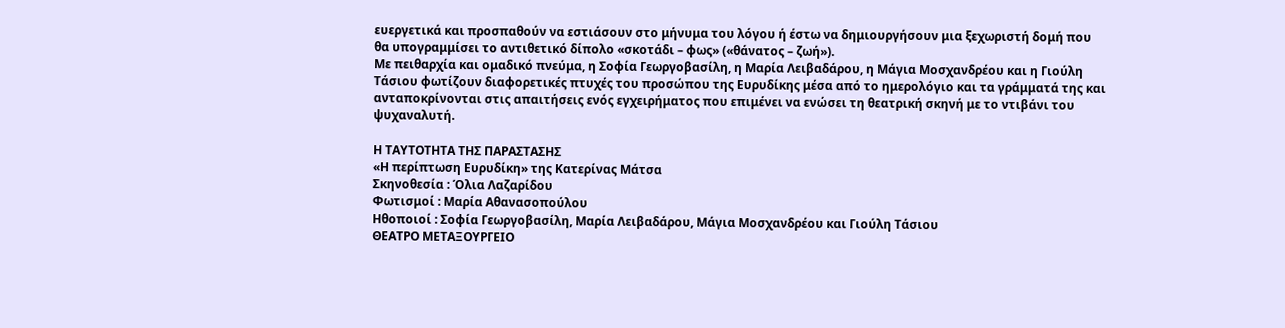ευεργετικά και προσπαθούν να εστιάσουν στο μήνυμα του λόγου ή έστω να δημιουργήσουν μια ξεχωριστή δομή που θα υπογραμμίσει το αντιθετικό δίπολο «σκοτάδι – φως» («θάνατος – ζωή»).
Με πειθαρχία και ομαδικό πνεύμα, η Σοφία Γεωργοβασίλη, η Μαρία Λειβαδάρου, η Μάγια Μοσχανδρέου και η Γιούλη Τάσιου φωτίζουν διαφορετικές πτυχές του προσώπου της Ευρυδίκης μέσα από το ημερολόγιο και τα γράμματά της και ανταποκρίνονται στις απαιτήσεις ενός εγχειρήματος που επιμένει να ενώσει τη θεατρική σκηνή με το ντιβάνι του ψυχαναλυτή.

Η ΤΑΥΤΟΤΗΤΑ ΤΗΣ ΠΑΡΑΣΤΑΣΗΣ
«Η περίπτωση Ευρυδίκη» της Κατερίνας Μάτσα
Σκηνοθεσία : Όλια Λαζαρίδου
Φωτισμοί : Μαρία Αθανασοπούλου
Ηθοποιοί : Σοφία Γεωργοβασίλη, Μαρία Λειβαδάρου, Μάγια Μοσχανδρέου και Γιούλη Τάσιου
ΘΕΑΤΡΟ ΜΕΤΑΞΟΥΡΓΕΙΟ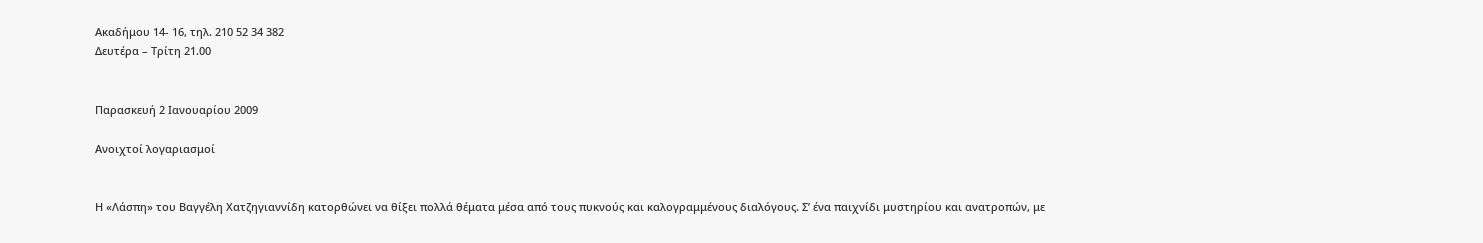Ακαδήμου 14- 16, τηλ. 210 52 34 382
Δευτέρα – Τρίτη 21.00


Παρασκευή 2 Ιανουαρίου 2009

Ανοιχτοί λογαριασμοί


Η «Λάσπη» του Βαγγέλη Χατζηγιαννίδη κατορθώνει να θίξει πολλά θέματα μέσα από τους πυκνούς και καλογραμμένους διαλόγους. Σ’ ένα παιχνίδι μυστηρίου και ανατροπών, με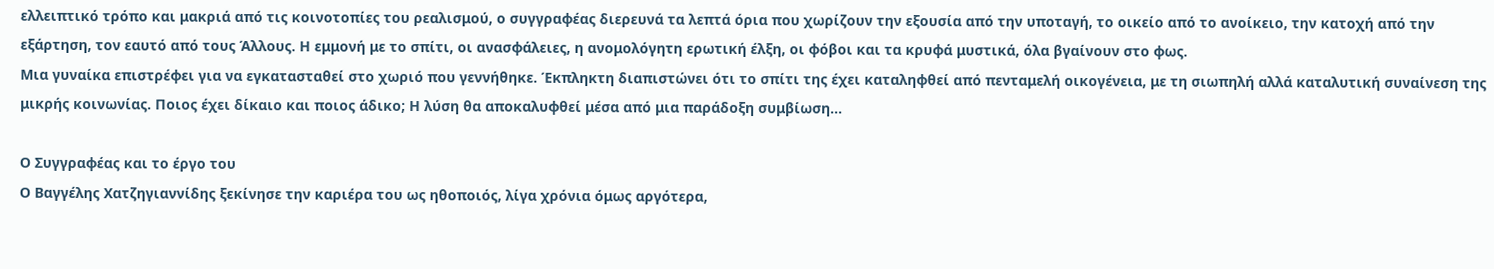ελλειπτικό τρόπο και μακριά από τις κοινοτοπίες του ρεαλισμού, ο συγγραφέας διερευνά τα λεπτά όρια που χωρίζουν την εξουσία από την υποταγή, το οικείο από το ανοίκειο, την κατοχή από την εξάρτηση, τον εαυτό από τους Άλλους. Η εμμονή με το σπίτι, οι ανασφάλειες, η ανομολόγητη ερωτική έλξη, οι φόβοι και τα κρυφά μυστικά, όλα βγαίνουν στο φως.
Μια γυναίκα επιστρέφει για να εγκατασταθεί στο χωριό που γεννήθηκε. Έκπληκτη διαπιστώνει ότι το σπίτι της έχει καταληφθεί από πενταμελή οικογένεια, με τη σιωπηλή αλλά καταλυτική συναίνεση της μικρής κοινωνίας. Ποιος έχει δίκαιο και ποιος άδικο; Η λύση θα αποκαλυφθεί μέσα από μια παράδοξη συμβίωση…

Ο Συγγραφέας και το έργο του
Ο Βαγγέλης Χατζηγιαννίδης ξεκίνησε την καριέρα του ως ηθοποιός, λίγα χρόνια όμως αργότερα,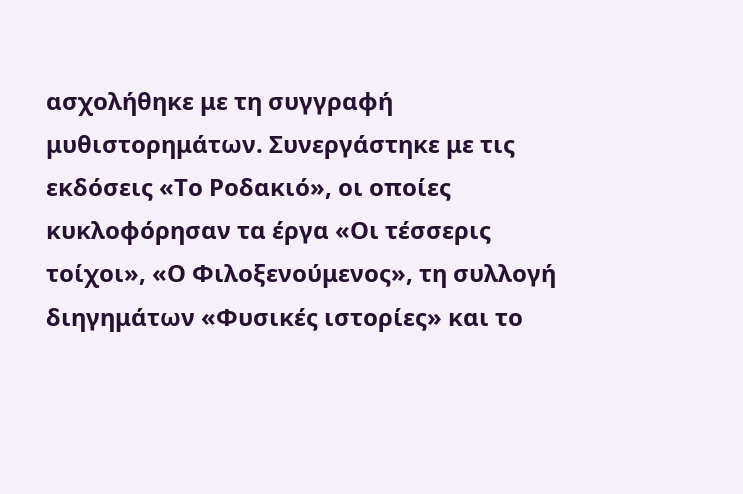ασχολήθηκε με τη συγγραφή μυθιστορημάτων. Συνεργάστηκε με τις εκδόσεις «Το Ροδακιό», οι οποίες κυκλοφόρησαν τα έργα «Οι τέσσερις τοίχοι», «Ο Φιλοξενούμενος», τη συλλογή διηγημάτων «Φυσικές ιστορίες» και το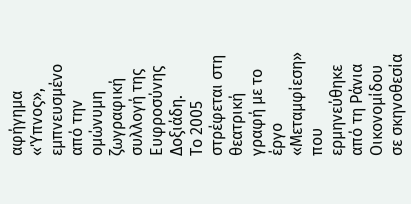αφήγημα «Ύπνος», εμπνευσμένο από την ομώνυμη ζωγραφική συλλογή της Ευφροσύνης Δοξιάδη.
Το 2005 στρέφεται στη θεατρική γραφή με το έργο «Μεταμφίεση» που ερμηνεύθηκε από τη Ράνια Οικονομίδου σε σκηνοθεσία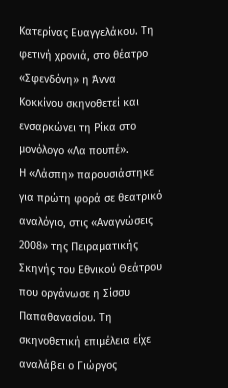Κατερίνας Ευαγγελάκου. Τη φετινή χρονιά, στο θέατρο «Σφενδόνη» η Άννα Κοκκίνου σκηνοθετεί και ενσαρκώνει τη Ρίκα στο μονόλογο «Λα πουπέ».
Η «Λάσπη» παρουσιάστηκε για πρώτη φορά σε θεατρικό αναλόγιο, στις «Αναγνώσεις 2008» της Πειραματικής Σκηνής του Εθνικού Θεάτρου που οργάνωσε η Σίσσυ Παπαθανασίου. Τη σκηνοθετική επιμέλεια είχε αναλάβει ο Γιώργος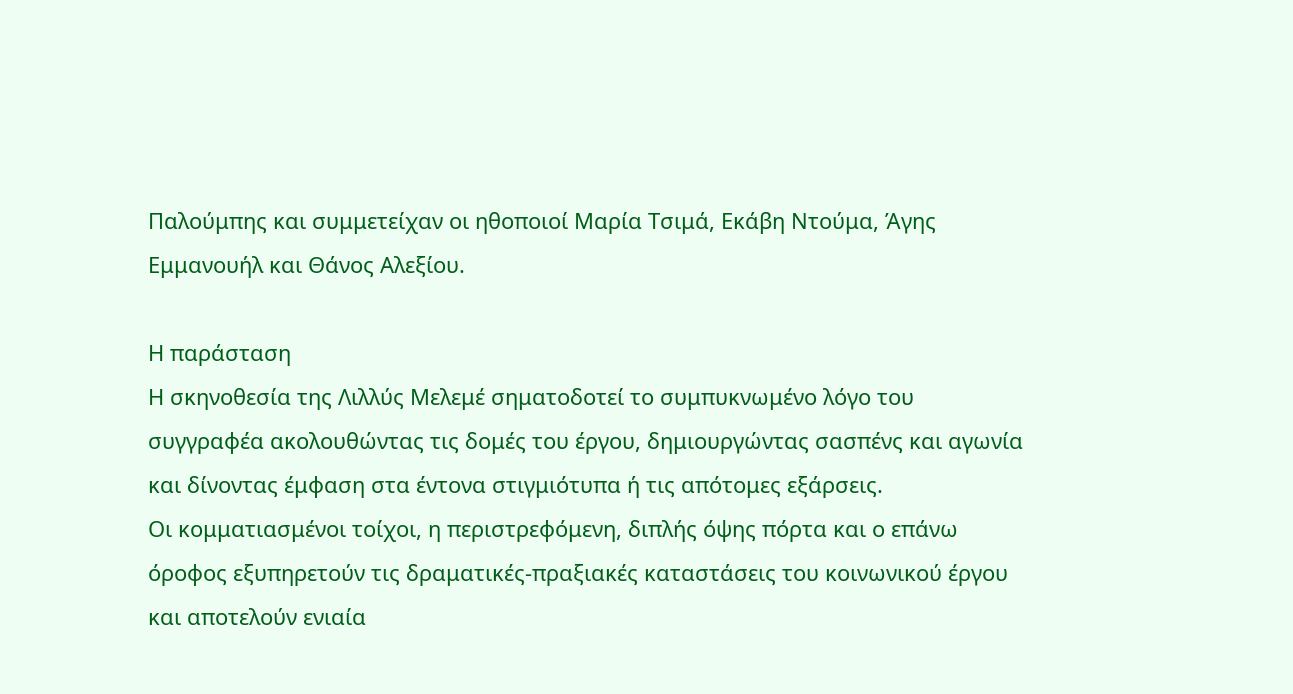Παλούμπης και συμμετείχαν οι ηθοποιοί Μαρία Τσιμά, Εκάβη Ντούμα, Άγης Εμμανουήλ και Θάνος Αλεξίου.

Η παράσταση
Η σκηνοθεσία της Λιλλύς Μελεμέ σηματοδοτεί το συμπυκνωμένο λόγο του συγγραφέα ακολουθώντας τις δομές του έργου, δημιουργώντας σασπένς και αγωνία και δίνοντας έμφαση στα έντονα στιγμιότυπα ή τις απότομες εξάρσεις.
Οι κομματιασμένοι τοίχοι, η περιστρεφόμενη, διπλής όψης πόρτα και ο επάνω όροφος εξυπηρετούν τις δραματικές-πραξιακές καταστάσεις του κοινωνικού έργου και αποτελούν ενιαία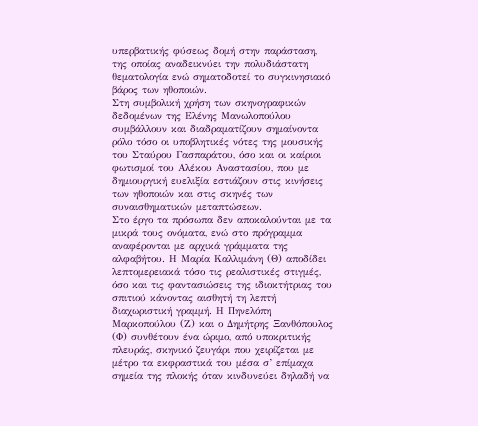υπερβατικής φύσεως δομή στην παράσταση, της οποίας αναδεικνύει την πολυδιάστατη θεματολογία ενώ σηματοδοτεί το συγκινησιακό βάρος των ηθοποιών.
Στη συμβολική χρήση των σκηνογραφικών δεδομένων της Ελένης Μανωλοπούλου συμβάλλουν και διαδραματίζουν σημαίνοντα ρόλο τόσο οι υποβλητικές νότες της μουσικής του Σταύρου Γασπαράτου, όσο και οι καίριοι φωτισμοί του Αλέκου Αναστασίου, που με δημιουργική ευελιξία εστιάζουν στις κινήσεις των ηθοποιών και στις σκηνές των συναισθηματικών μεταπτώσεων.
Στο έργο τα πρόσωπα δεν αποκαλούνται με τα μικρά τους ονόματα, ενώ στο πρόγραμμα αναφέρονται με αρχικά γράμματα της αλφαβήτου. Η Μαρία Καλλιμάνη (Θ) αποδίδει λεπτομερειακά τόσο τις ρεαλιστικές στιγμές, όσο και τις φαντασιώσεις της ιδιοκτήτριας του σπιτιού κάνοντας αισθητή τη λεπτή διαχωριστική γραμμή. Η Πηνελόπη Μαρκοπούλου (Ζ) και ο Δημήτρης Ξανθόπουλος (Φ) συνθέτουν ένα ώριμο, από υποκριτικής πλευράς, σκηνικό ζευγάρι που χειρίζεται με μέτρο τα εκφραστικά του μέσα σ’ επίμαχα σημεία της πλοκής όταν κινδυνεύει δηλαδή να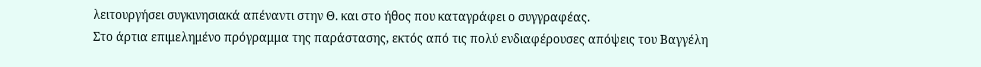λειτουργήσει συγκινησιακά απέναντι στην Θ. και στο ήθος που καταγράφει ο συγγραφέας.
Στο άρτια επιμελημένο πρόγραμμα της παράστασης, εκτός από τις πολύ ενδιαφέρουσες απόψεις του Βαγγέλη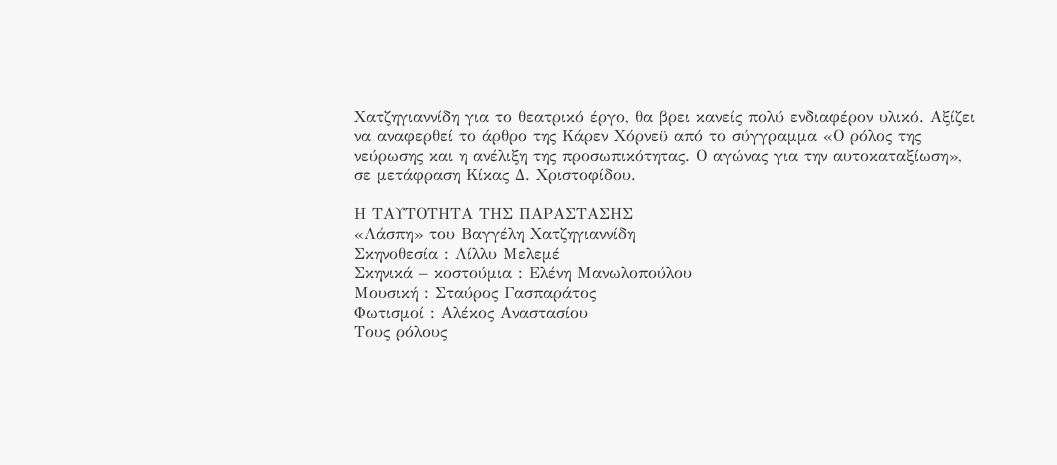Χατζηγιαννίδη για το θεατρικό έργο, θα βρει κανείς πολύ ενδιαφέρον υλικό. Αξίζει να αναφερθεί το άρθρο της Κάρεν Χόρνεϋ από το σύγγραμμα «Ο ρόλος της νεύρωσης και η ανέλιξη της προσωπικότητας. Ο αγώνας για την αυτοκαταξίωση», σε μετάφραση Κίκας Δ. Χριστοφίδου.

Η ΤΑΥΤΟΤΗΤΑ ΤΗΣ ΠΑΡΑΣΤΑΣΗΣ
«Λάσπη» του Βαγγέλη Χατζηγιαννίδη
Σκηνοθεσία : Λίλλυ Μελεμέ
Σκηνικά – κοστούμια : Ελένη Μανωλοπούλου
Μουσική : Σταύρος Γασπαράτος
Φωτισμοί : Αλέκος Αναστασίου
Τους ρόλους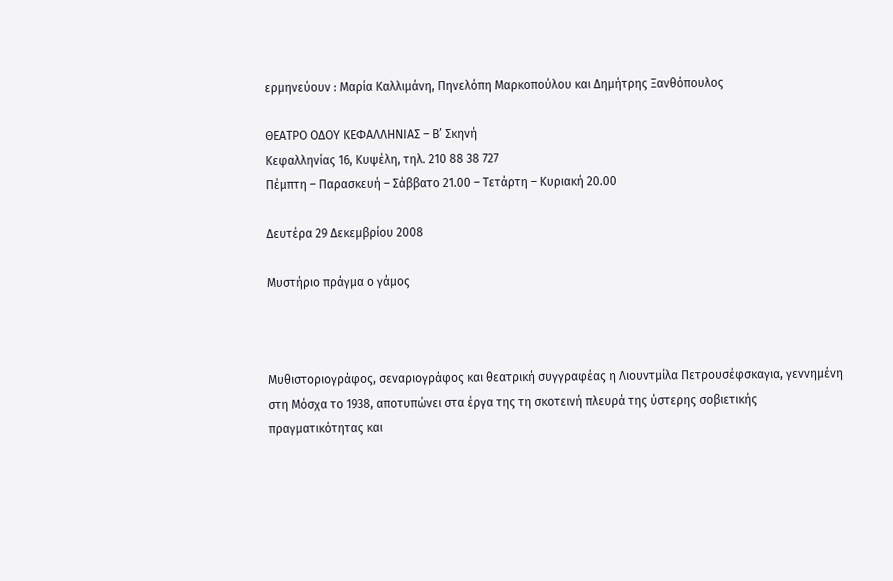ερμηνεύουν : Μαρία Καλλιμάνη, Πηνελόπη Μαρκοπούλου και Δημήτρης Ξανθόπουλος

ΘΕΑΤΡΟ ΟΔΟΥ ΚΕΦΑΛΛΗΝΙΑΣ – Β’ Σκηνή
Κεφαλληνίας 16, Κυψέλη, τηλ. 210 88 38 727
Πέμπτη – Παρασκευή – Σάββατο 21.00 – Τετάρτη – Κυριακή 20.00

Δευτέρα 29 Δεκεμβρίου 2008

Μυστήριο πράγμα ο γάμος



Μυθιστοριογράφος, σεναριογράφος και θεατρική συγγραφέας η Λιουντμίλα Πετρουσέφσκαγια, γεννημένη στη Μόσχα το 1938, αποτυπώνει στα έργα της τη σκοτεινή πλευρά της ύστερης σοβιετικής πραγματικότητας και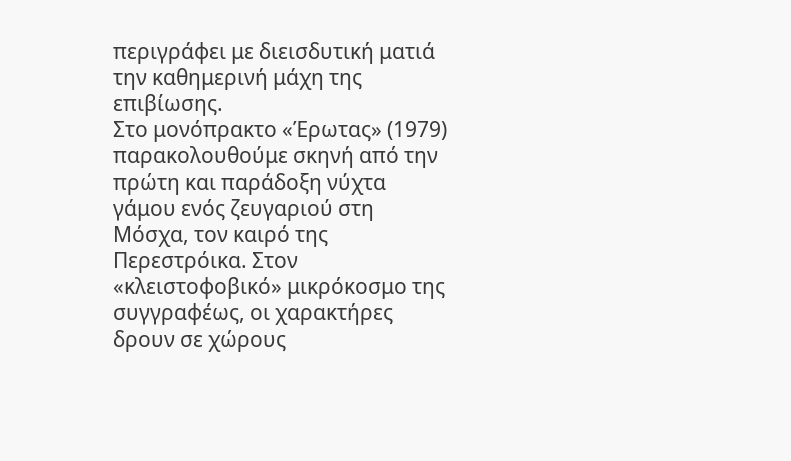περιγράφει με διεισδυτική ματιά την καθημερινή μάχη της επιβίωσης.
Στο μονόπρακτο «Έρωτας» (1979) παρακολουθούμε σκηνή από την πρώτη και παράδοξη νύχτα γάμου ενός ζευγαριού στη Μόσχα, τον καιρό της Περεστρόικα. Στον «κλειστοφοβικό» μικρόκοσμο της συγγραφέως, οι χαρακτήρες δρουν σε χώρους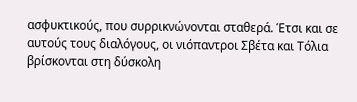ασφυκτικούς, που συρρικνώνονται σταθερά. Έτσι και σε αυτούς τους διαλόγους, οι νιόπαντροι Σβέτα και Τόλια βρίσκονται στη δύσκολη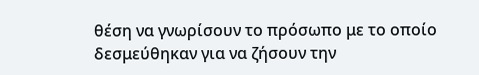θέση να γνωρίσουν το πρόσωπο με το οποίο δεσμεύθηκαν για να ζήσουν την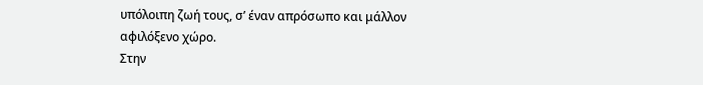υπόλοιπη ζωή τους, σ’ έναν απρόσωπο και μάλλον αφιλόξενο χώρο.
Στην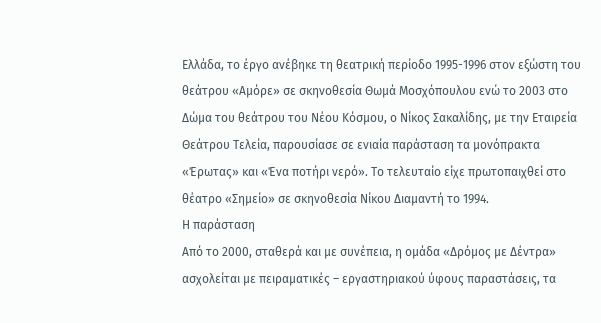Ελλάδα, το έργο ανέβηκε τη θεατρική περίοδο 1995-1996 στον εξώστη του θεάτρου «Αμόρε» σε σκηνοθεσία Θωμά Μοσχόπουλου ενώ το 2003 στο Δώμα του θεάτρου του Νέου Κόσμου, ο Νίκος Σακαλίδης, με την Εταιρεία Θεάτρου Τελεία, παρουσίασε σε ενιαία παράσταση τα μονόπρακτα «Έρωτας» και «Ένα ποτήρι νερό». Το τελευταίο είχε πρωτοπαιχθεί στο θέατρο «Σημείο» σε σκηνοθεσία Νίκου Διαμαντή το 1994.
Η παράσταση
Από το 2000, σταθερά και με συνέπεια, η ομάδα «Δρόμος με Δέντρα» ασχολείται με πειραματικές – εργαστηριακού ύφους παραστάσεις, τα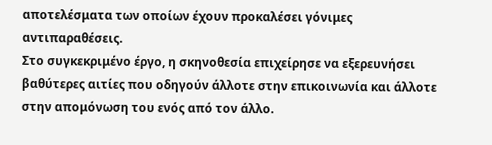αποτελέσματα των οποίων έχουν προκαλέσει γόνιμες αντιπαραθέσεις.
Στο συγκεκριμένο έργο, η σκηνοθεσία επιχείρησε να εξερευνήσει βαθύτερες αιτίες που οδηγούν άλλοτε στην επικοινωνία και άλλοτε στην απομόνωση του ενός από τον άλλο.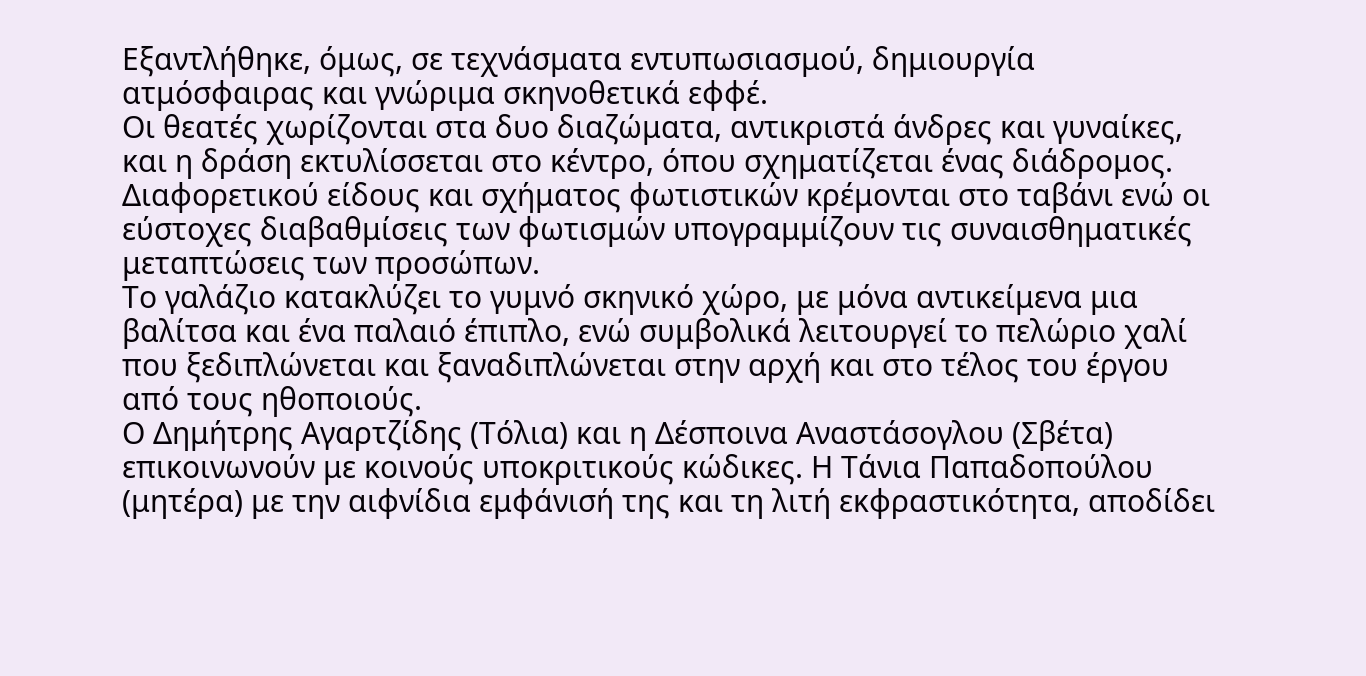Εξαντλήθηκε, όμως, σε τεχνάσματα εντυπωσιασμού, δημιουργία ατμόσφαιρας και γνώριμα σκηνοθετικά εφφέ.
Οι θεατές χωρίζονται στα δυο διαζώματα, αντικριστά άνδρες και γυναίκες, και η δράση εκτυλίσσεται στο κέντρο, όπου σχηματίζεται ένας διάδρομος. Διαφορετικού είδους και σχήματος φωτιστικών κρέμονται στο ταβάνι ενώ οι εύστοχες διαβαθμίσεις των φωτισμών υπογραμμίζουν τις συναισθηματικές μεταπτώσεις των προσώπων.
Το γαλάζιο κατακλύζει το γυμνό σκηνικό χώρο, με μόνα αντικείμενα μια βαλίτσα και ένα παλαιό έπιπλο, ενώ συμβολικά λειτουργεί το πελώριο χαλί που ξεδιπλώνεται και ξαναδιπλώνεται στην αρχή και στο τέλος του έργου από τους ηθοποιούς.
Ο Δημήτρης Αγαρτζίδης (Τόλια) και η Δέσποινα Αναστάσογλου (Σβέτα) επικοινωνούν με κοινούς υποκριτικούς κώδικες. Η Τάνια Παπαδοπούλου (μητέρα) με την αιφνίδια εμφάνισή της και τη λιτή εκφραστικότητα, αποδίδει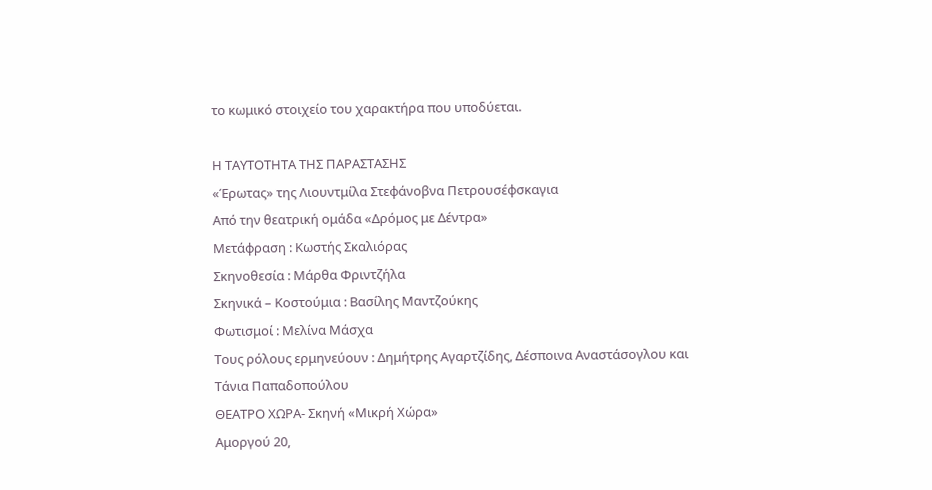το κωμικό στοιχείο του χαρακτήρα που υποδύεται.

Η ΤΑΥΤΟΤΗΤΑ ΤΗΣ ΠΑΡΑΣΤΑΣΗΣ
«Έρωτας» της Λιουντμίλα Στεφάνοβνα Πετρουσέφσκαγια
Από την θεατρική ομάδα «Δρόμος με Δέντρα»
Μετάφραση : Κωστής Σκαλιόρας
Σκηνοθεσία : Μάρθα Φριντζήλα
Σκηνικά – Κοστούμια : Βασίλης Μαντζούκης
Φωτισμοί : Μελίνα Μάσχα
Τους ρόλους ερμηνεύουν : Δημήτρης Αγαρτζίδης, Δέσποινα Αναστάσογλου και Τάνια Παπαδοπούλου
ΘΕΑΤΡΟ ΧΩΡΑ- Σκηνή «Μικρή Χώρα»
Αμοργού 20,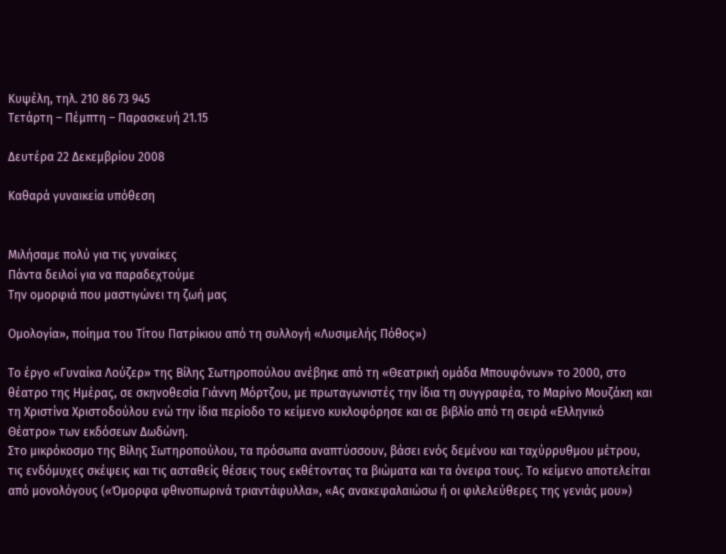Κυψέλη, τηλ. 210 86 73 945
Τετάρτη – Πέμπτη – Παρασκευή 21.15

Δευτέρα 22 Δεκεμβρίου 2008

Καθαρά γυναικεία υπόθεση


Μιλήσαμε πολύ για τις γυναίκες
Πάντα δειλοί για να παραδεχτούμε
Την ομορφιά που μαστιγώνει τη ζωή μας

Ομολογία», ποίημα του Τίτου Πατρίκιου από τη συλλογή «Λυσιμελής Πόθος»)

Το έργο «Γυναίκα Λούζερ» της Βίλης Σωτηροπούλου ανέβηκε από τη «Θεατρική ομάδα Μπουφόνων» το 2000, στο θέατρο της Ημέρας, σε σκηνοθεσία Γιάννη Μόρτζου, με πρωταγωνιστές την ίδια τη συγγραφέα, το Μαρίνο Μουζάκη και τη Χριστίνα Χριστοδούλου ενώ την ίδια περίοδο το κείμενο κυκλοφόρησε και σε βιβλίο από τη σειρά «Ελληνικό Θέατρο» των εκδόσεων Δωδώνη.
Στο μικρόκοσμο της Βίλης Σωτηροπούλου, τα πρόσωπα αναπτύσσουν, βάσει ενός δεμένου και ταχύρρυθμου μέτρου, τις ενδόμυχες σκέψεις και τις ασταθείς θέσεις τους εκθέτοντας τα βιώματα και τα όνειρα τους. Το κείμενο αποτελείται από μονολόγους («Όμορφα φθινοπωρινά τριαντάφυλλα», «Ας ανακεφαλαιώσω ή οι φιλελεύθερες της γενιάς μου»)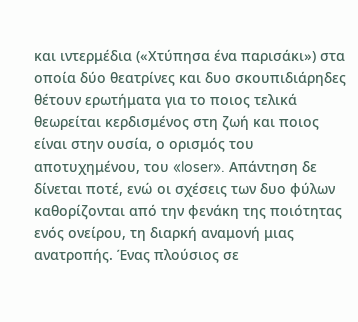και ιντερμέδια («Χτύπησα ένα παρισάκι») στα οποία δύο θεατρίνες και δυο σκουπιδιάρηδες θέτουν ερωτήματα για το ποιος τελικά θεωρείται κερδισμένος στη ζωή και ποιος είναι στην ουσία, ο ορισμός του αποτυχημένου, του «loser». Απάντηση δε δίνεται ποτέ, ενώ οι σχέσεις των δυο φύλων καθορίζονται από την φενάκη της ποιότητας ενός ονείρου, τη διαρκή αναμονή μιας ανατροπής. Ένας πλούσιος σε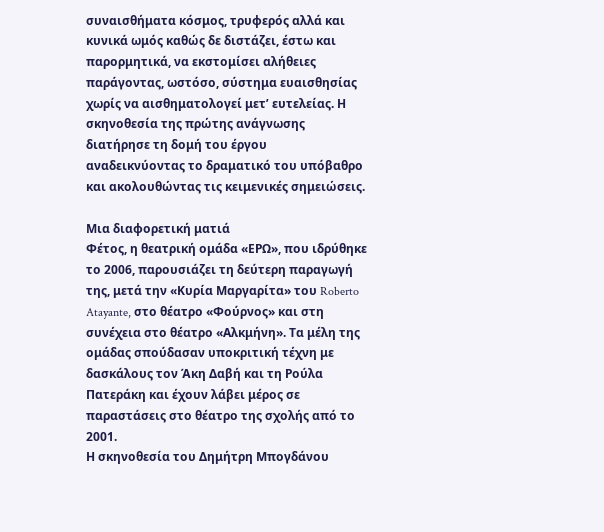συναισθήματα κόσμος, τρυφερός αλλά και κυνικά ωμός καθώς δε διστάζει, έστω και παρορμητικά, να εκστομίσει αλήθειες παράγοντας, ωστόσο, σύστημα ευαισθησίας χωρίς να αισθηματολογεί μετ’ ευτελείας. Η σκηνοθεσία της πρώτης ανάγνωσης διατήρησε τη δομή του έργου αναδεικνύοντας το δραματικό του υπόβαθρο και ακολουθώντας τις κειμενικές σημειώσεις.

Μια διαφορετική ματιά
Φέτος, η θεατρική ομάδα «ΕΡΩ», που ιδρύθηκε το 2006, παρουσιάζει τη δεύτερη παραγωγή της, μετά την «Κυρία Μαργαρίτα» του Roberto Atayante, στο θέατρο «Φούρνος» και στη συνέχεια στο θέατρο «Αλκμήνη». Τα μέλη της ομάδας σπούδασαν υποκριτική τέχνη με δασκάλους τον Άκη Δαβή και τη Ρούλα Πατεράκη και έχουν λάβει μέρος σε παραστάσεις στο θέατρο της σχολής από το 2001.
Η σκηνοθεσία του Δημήτρη Μπογδάνου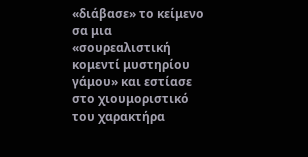«διάβασε» το κείμενο σα μια «σουρεαλιστική κομεντί μυστηρίου γάμου» και εστίασε στο χιουμοριστικό του χαρακτήρα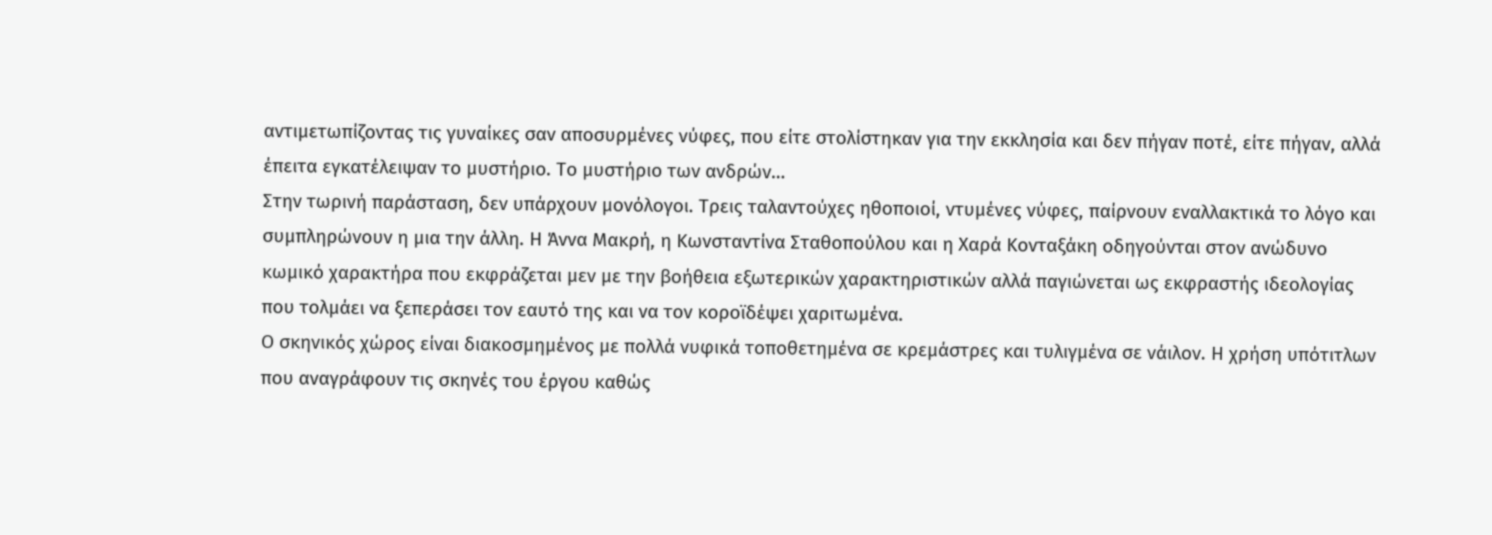αντιμετωπίζοντας τις γυναίκες σαν αποσυρμένες νύφες, που είτε στολίστηκαν για την εκκλησία και δεν πήγαν ποτέ, είτε πήγαν, αλλά έπειτα εγκατέλειψαν το μυστήριο. Το μυστήριο των ανδρών…
Στην τωρινή παράσταση, δεν υπάρχουν μονόλογοι. Τρεις ταλαντούχες ηθοποιοί, ντυμένες νύφες, παίρνουν εναλλακτικά το λόγο και συμπληρώνουν η μια την άλλη. Η Άννα Μακρή, η Κωνσταντίνα Σταθοπούλου και η Χαρά Κονταξάκη οδηγούνται στον ανώδυνο κωμικό χαρακτήρα που εκφράζεται μεν με την βοήθεια εξωτερικών χαρακτηριστικών αλλά παγιώνεται ως εκφραστής ιδεολογίας που τολμάει να ξεπεράσει τον εαυτό της και να τον κοροϊδέψει χαριτωμένα.
Ο σκηνικός χώρος είναι διακοσμημένος με πολλά νυφικά τοποθετημένα σε κρεμάστρες και τυλιγμένα σε νάιλον. Η χρήση υπότιτλων που αναγράφουν τις σκηνές του έργου καθώς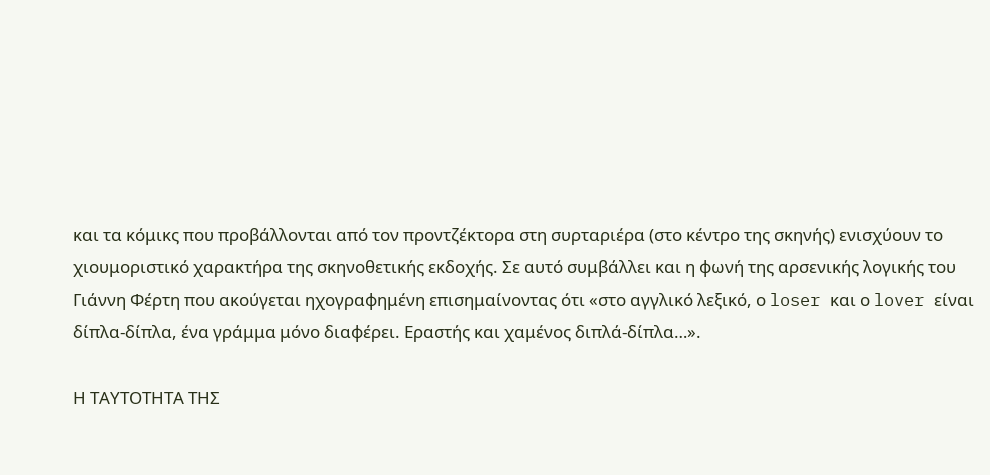και τα κόμικς που προβάλλονται από τον προντζέκτορα στη συρταριέρα (στο κέντρο της σκηνής) ενισχύουν το χιουμοριστικό χαρακτήρα της σκηνοθετικής εκδοχής. Σε αυτό συμβάλλει και η φωνή της αρσενικής λογικής του Γιάννη Φέρτη που ακούγεται ηχογραφημένη επισημαίνοντας ότι «στο αγγλικό λεξικό, ο loser και ο lover είναι δίπλα-δίπλα, ένα γράμμα μόνο διαφέρει. Εραστής και χαμένος διπλά-δίπλα…».

Η ΤΑΥΤΟΤΗΤΑ ΤΗΣ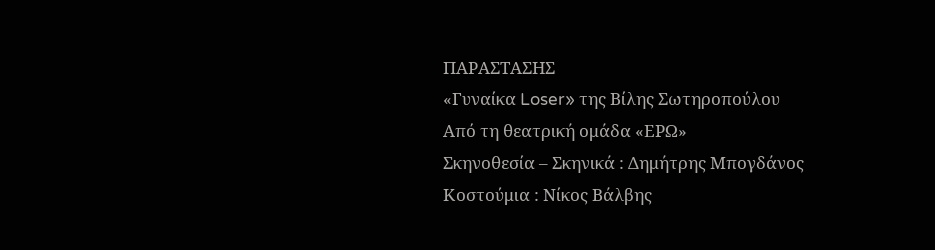ΠΑΡΑΣΤΑΣΗΣ
«Γυναίκα Loser» της Βίλης Σωτηροπούλου
Από τη θεατρική ομάδα «ΕΡΩ»
Σκηνοθεσία – Σκηνικά : Δημήτρης Μπογδάνος
Κοστούμια : Νίκος Βάλβης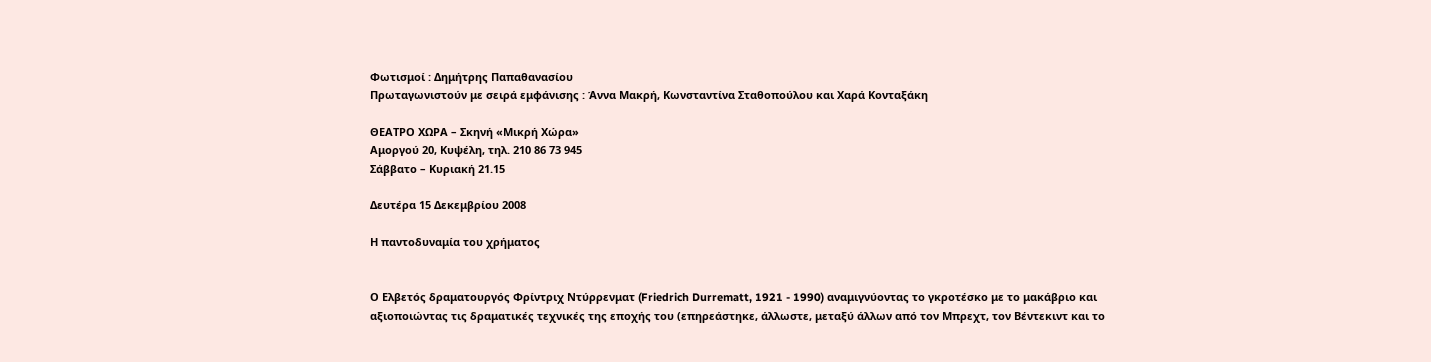Φωτισμοί : Δημήτρης Παπαθανασίου
Πρωταγωνιστούν με σειρά εμφάνισης : Άννα Μακρή, Κωνσταντίνα Σταθοπούλου και Χαρά Κονταξάκη

ΘΕΑΤΡΟ ΧΩΡΑ – Σκηνή «Μικρή Χώρα»
Αμοργού 20, Κυψέλη, τηλ. 210 86 73 945
Σάββατο – Κυριακή 21.15

Δευτέρα 15 Δεκεμβρίου 2008

Η παντοδυναμία του χρήματος


Ο Ελβετός δραματουργός Φρίντριχ Ντύρρενματ (Friedrich Durrematt, 1921 - 1990) αναμιγνύοντας το γκροτέσκο με το μακάβριο και αξιοποιώντας τις δραματικές τεχνικές της εποχής του (επηρεάστηκε, άλλωστε, μεταξύ άλλων από τον Μπρεχτ, τον Βέντεκιντ και το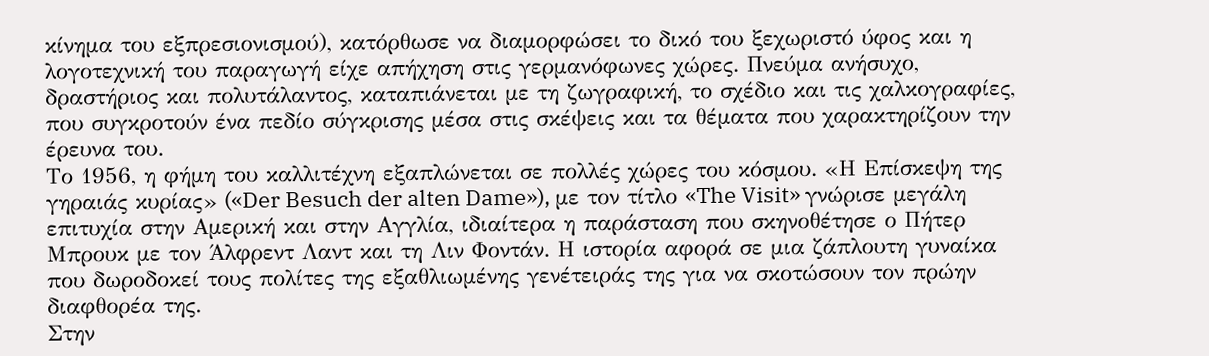κίνημα του εξπρεσιονισμού), κατόρθωσε να διαμορφώσει το δικό του ξεχωριστό ύφος και η λογοτεχνική του παραγωγή είχε απήχηση στις γερμανόφωνες χώρες. Πνεύμα ανήσυχο, δραστήριος και πολυτάλαντος, καταπιάνεται με τη ζωγραφική, το σχέδιο και τις χαλκογραφίες, που συγκροτούν ένα πεδίο σύγκρισης μέσα στις σκέψεις και τα θέματα που χαρακτηρίζουν την έρευνα του.
Το 1956, η φήμη του καλλιτέχνη εξαπλώνεται σε πολλές χώρες του κόσμου. «Η Επίσκεψη της γηραιάς κυρίας» («Der Besuch der alten Dame»), με τον τίτλο «The Visit» γνώρισε μεγάλη επιτυχία στην Αμερική και στην Αγγλία, ιδιαίτερα η παράσταση που σκηνοθέτησε ο Πήτερ Μπρουκ με τον Άλφρεντ Λαντ και τη Λιν Φοντάν. Η ιστορία αφορά σε μια ζάπλουτη γυναίκα που δωροδοκεί τους πολίτες της εξαθλιωμένης γενέτειράς της για να σκοτώσουν τον πρώην διαφθορέα της.
Στην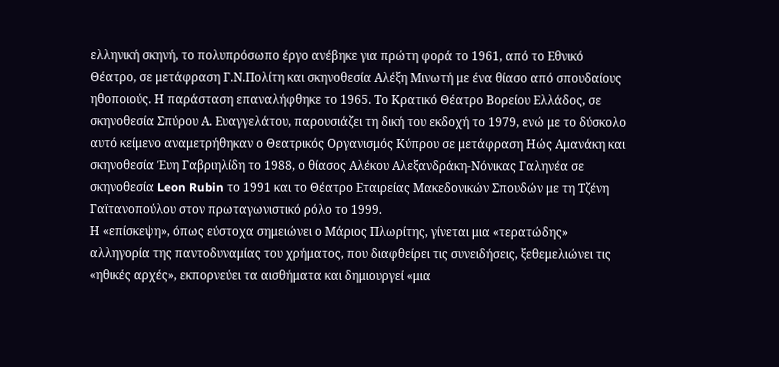ελληνική σκηνή, το πολυπρόσωπο έργο ανέβηκε για πρώτη φορά το 1961, από το Εθνικό Θέατρο, σε μετάφραση Γ.Ν.Πολίτη και σκηνοθεσία Αλέξη Μινωτή με ένα θίασο από σπουδαίους ηθοποιούς. Η παράσταση επαναλήφθηκε το 1965. Το Κρατικό Θέατρο Βορείου Ελλάδος, σε σκηνοθεσία Σπύρου Α. Ευαγγελάτου, παρουσιάζει τη δική του εκδοχή το 1979, ενώ με το δύσκολο αυτό κείμενο αναμετρήθηκαν ο Θεατρικός Οργανισμός Κύπρου σε μετάφραση Ηώς Αμανάκη και σκηνοθεσία Έυη Γαβριηλίδη το 1988, ο θίασος Αλέκου Αλεξανδράκη-Νόνικας Γαληνέα σε σκηνοθεσία Leon Rubin το 1991 και το Θέατρο Εταιρείας Μακεδονικών Σπουδών με τη Τζένη Γαϊτανοπούλου στον πρωταγωνιστικό ρόλο το 1999.
Η «επίσκεψη», όπως εύστοχα σημειώνει ο Μάριος Πλωρίτης, γίνεται μια «τερατώδης» αλληγορία της παντοδυναμίας του χρήματος, που διαφθείρει τις συνειδήσεις, ξεθεμελιώνει τις «ηθικές αρχές», εκπορνεύει τα αισθήματα και δημιουργεί «μια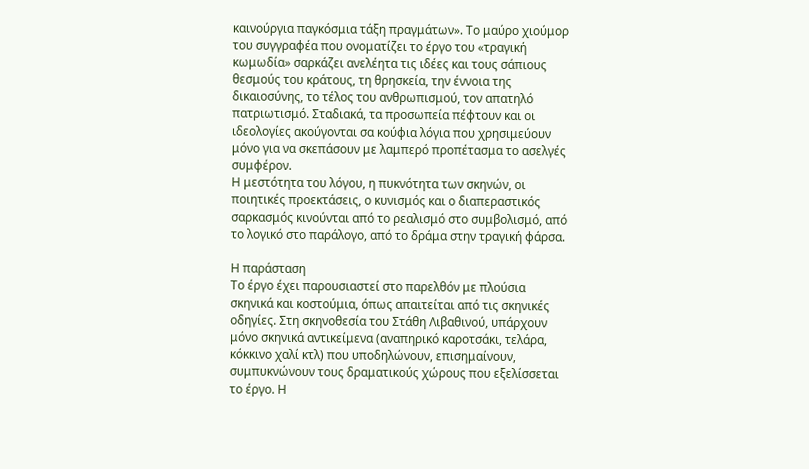καινούργια παγκόσμια τάξη πραγμάτων». Το μαύρο χιούμορ του συγγραφέα που ονοματίζει το έργο του «τραγική κωμωδία» σαρκάζει ανελέητα τις ιδέες και τους σάπιους θεσμούς του κράτους, τη θρησκεία, την έννοια της δικαιοσύνης, το τέλος του ανθρωπισμού, τον απατηλό πατριωτισμό. Σταδιακά, τα προσωπεία πέφτουν και οι ιδεολογίες ακούγονται σα κούφια λόγια που χρησιμεύουν μόνο για να σκεπάσουν με λαμπερό προπέτασμα το ασελγές συμφέρον.
Η μεστότητα του λόγου, η πυκνότητα των σκηνών, οι ποιητικές προεκτάσεις, ο κυνισμός και ο διαπεραστικός σαρκασμός κινούνται από το ρεαλισμό στο συμβολισμό, από το λογικό στο παράλογο, από το δράμα στην τραγική φάρσα.

Η παράσταση
Το έργο έχει παρουσιαστεί στο παρελθόν με πλούσια σκηνικά και κοστούμια, όπως απαιτείται από τις σκηνικές οδηγίες. Στη σκηνοθεσία του Στάθη Λιβαθινού, υπάρχουν μόνο σκηνικά αντικείμενα (αναπηρικό καροτσάκι, τελάρα, κόκκινο χαλί κτλ) που υποδηλώνουν, επισημαίνουν, συμπυκνώνουν τους δραματικούς χώρους που εξελίσσεται το έργο. Η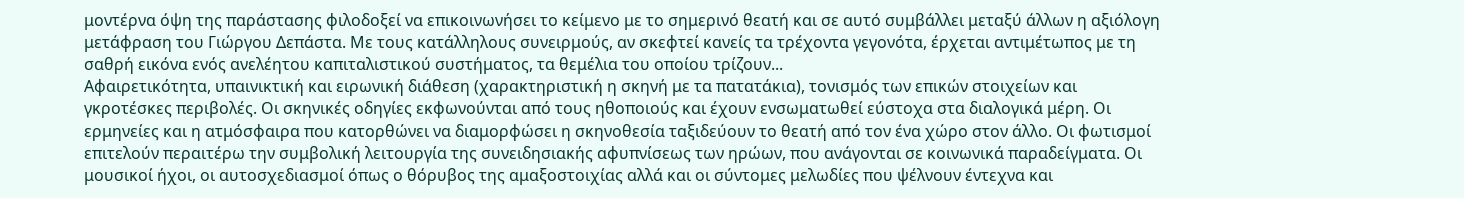μοντέρνα όψη της παράστασης φιλοδοξεί να επικοινωνήσει το κείμενο με το σημερινό θεατή και σε αυτό συμβάλλει μεταξύ άλλων η αξιόλογη μετάφραση του Γιώργου Δεπάστα. Με τους κατάλληλους συνειρμούς, αν σκεφτεί κανείς τα τρέχοντα γεγονότα, έρχεται αντιμέτωπος με τη σαθρή εικόνα ενός ανελέητου καπιταλιστικού συστήματος, τα θεμέλια του οποίου τρίζουν...
Αφαιρετικότητα, υπαινικτική και ειρωνική διάθεση (χαρακτηριστική η σκηνή με τα πατατάκια), τονισμός των επικών στοιχείων και γκροτέσκες περιβολές. Οι σκηνικές οδηγίες εκφωνούνται από τους ηθοποιούς και έχουν ενσωματωθεί εύστοχα στα διαλογικά μέρη. Οι ερμηνείες και η ατμόσφαιρα που κατορθώνει να διαμορφώσει η σκηνοθεσία ταξιδεύουν το θεατή από τον ένα χώρο στον άλλο. Οι φωτισμοί επιτελούν περαιτέρω την συμβολική λειτουργία της συνειδησιακής αφυπνίσεως των ηρώων, που ανάγονται σε κοινωνικά παραδείγματα. Οι μουσικοί ήχοι, οι αυτοσχεδιασμοί όπως ο θόρυβος της αμαξοστοιχίας αλλά και οι σύντομες μελωδίες που ψέλνουν έντεχνα και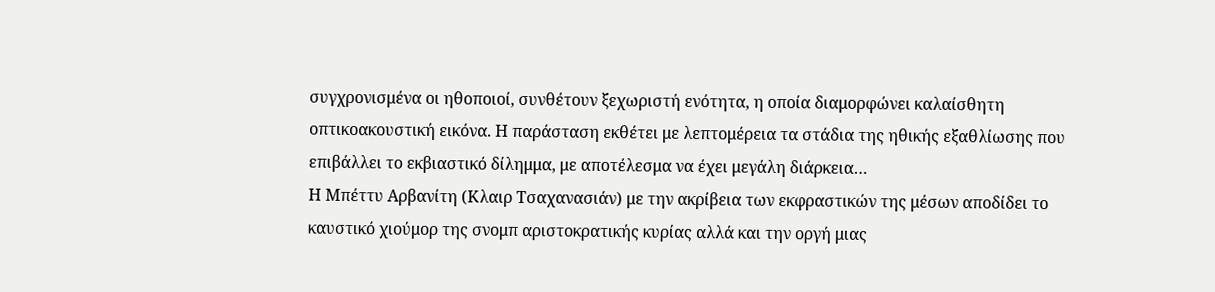συγχρονισμένα οι ηθοποιοί, συνθέτουν ξεχωριστή ενότητα, η οποία διαμορφώνει καλαίσθητη οπτικοακουστική εικόνα. Η παράσταση εκθέτει με λεπτομέρεια τα στάδια της ηθικής εξαθλίωσης που επιβάλλει το εκβιαστικό δίλημμα, με αποτέλεσμα να έχει μεγάλη διάρκεια…
Η Μπέττυ Αρβανίτη (Κλαιρ Τσαχανασιάν) με την ακρίβεια των εκφραστικών της μέσων αποδίδει το καυστικό χιούμορ της σνομπ αριστοκρατικής κυρίας αλλά και την οργή μιας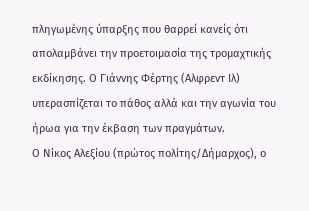πληγωμένης ύπαρξης που θαρρεί κανείς ότι απολαμβάνει την προετοιμασία της τρομαχτικής εκδίκησης. Ο Γιάννης Φέρτης (Αλφρεντ Ιλ) υπερασπίζεται το πάθος αλλά και την αγωνία του ήρωα για την έκβαση των πραγμάτων.
Ο Νίκος Αλεξίου (πρώτος πολίτης/Δήμαρχος), ο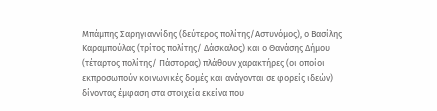Μπάμπης Σαρηγιαννίδης (δεύτερος πολίτης/Αστυνόμος), ο Βασίλης Καραμπούλας (τρίτος πολίτης/ Δάσκαλος) και ο Θανάσης Δήμου (τέταρτος πολίτης/ Πάστορας) πλάθουν χαρακτήρες (οι οποίοι εκπροσωπούν κοινωνικές δομές και ανάγονται σε φορείς ιδεών) δίνοντας έμφαση στα στοιχεία εκείνα που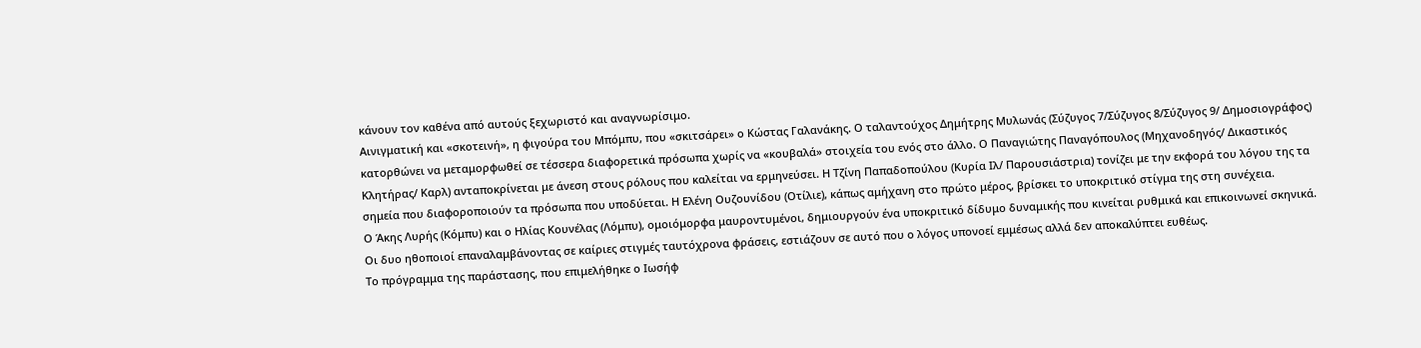κάνουν τον καθένα από αυτούς ξεχωριστό και αναγνωρίσιμο.
Αινιγματική και «σκοτεινή», η φιγούρα του Μπόμπυ, που «σκιτσάρει» ο Κώστας Γαλανάκης. Ο ταλαντούχος Δημήτρης Μυλωνάς (Σύζυγος 7/Σύζυγος 8/Σύζυγος 9/ Δημοσιογράφος) κατορθώνει να μεταμορφωθεί σε τέσσερα διαφορετικά πρόσωπα χωρίς να «κουβαλά» στοιχεία του ενός στο άλλο. Ο Παναγιώτης Παναγόπουλος (Μηχανοδηγός/ Δικαστικός Κλητήρας/ Καρλ) ανταποκρίνεται με άνεση στους ρόλους που καλείται να ερμηνεύσει. Η Τζίνη Παπαδοπούλου (Κυρία Ιλ/ Παρουσιάστρια) τονίζει με την εκφορά του λόγου της τα σημεία που διαφοροποιούν τα πρόσωπα που υποδύεται. Η Ελένη Ουζουνίδου (Οτίλιε), κάπως αμήχανη στο πρώτο μέρος, βρίσκει το υποκριτικό στίγμα της στη συνέχεια.
Ο Άκης Λυρής (Κόμπυ) και ο Ηλίας Κουνέλας (Λόμπυ), ομοιόμορφα μαυροντυμένοι, δημιουργούν ένα υποκριτικό δίδυμο δυναμικής που κινείται ρυθμικά και επικοινωνεί σκηνικά. Οι δυο ηθοποιοί επαναλαμβάνοντας σε καίριες στιγμές ταυτόχρονα φράσεις, εστιάζουν σε αυτό που ο λόγος υπονοεί εμμέσως αλλά δεν αποκαλύπτει ευθέως.
Το πρόγραμμα της παράστασης, που επιμελήθηκε ο Ιωσήφ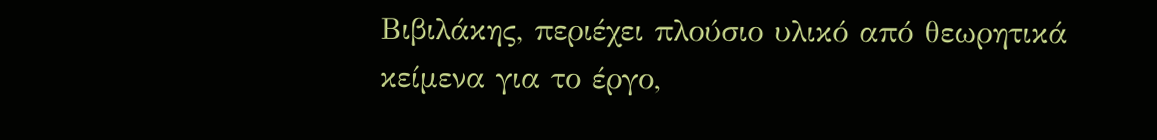Βιβιλάκης, περιέχει πλούσιο υλικό από θεωρητικά κείμενα για το έργο,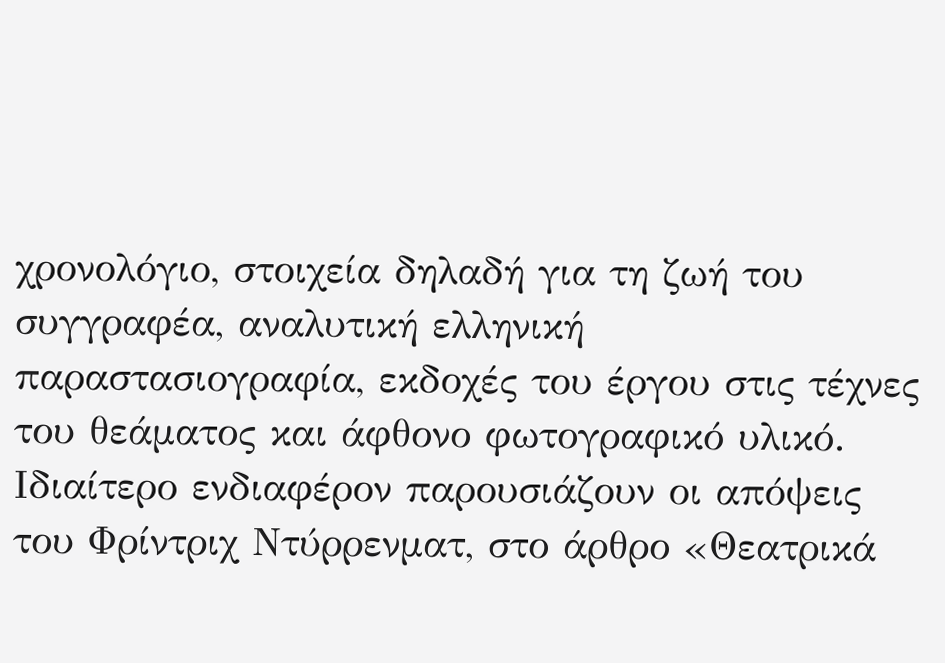χρονολόγιο, στοιχεία δηλαδή για τη ζωή του συγγραφέα, αναλυτική ελληνική παραστασιογραφία, εκδοχές του έργου στις τέχνες του θεάματος και άφθονο φωτογραφικό υλικό. Ιδιαίτερο ενδιαφέρον παρουσιάζουν οι απόψεις του Φρίντριχ Ντύρρενματ, στο άρθρο «Θεατρικά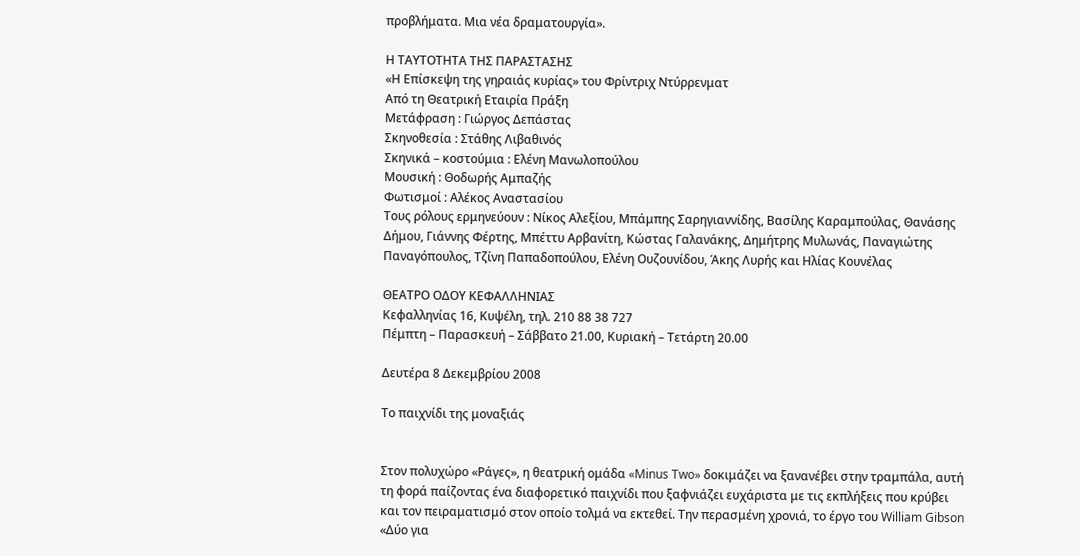προβλήματα. Μια νέα δραματουργία».

Η ΤΑΥΤΟΤΗΤΑ ΤΗΣ ΠΑΡΑΣΤΑΣΗΣ
«Η Επίσκεψη της γηραιάς κυρίας» του Φρίντριχ Ντύρρενματ
Από τη Θεατρική Εταιρία Πράξη
Μετάφραση : Γιώργος Δεπάστας
Σκηνοθεσία : Στάθης Λιβαθινός
Σκηνικά – κοστούμια : Ελένη Μανωλοπούλου
Μουσική : Θοδωρής Αμπαζής
Φωτισμοί : Αλέκος Αναστασίου
Τους ρόλους ερμηνεύουν : Νίκος Αλεξίου, Μπάμπης Σαρηγιαννίδης, Βασίλης Καραμπούλας, Θανάσης Δήμου, Γιάννης Φέρτης, Μπέττυ Αρβανίτη, Κώστας Γαλανάκης, Δημήτρης Μυλωνάς, Παναγιώτης Παναγόπουλος, Τζίνη Παπαδοπούλου, Ελένη Ουζουνίδου, Άκης Λυρής και Ηλίας Κουνέλας

ΘΕΑΤΡΟ ΟΔΟΥ ΚΕΦΑΛΛΗΝΙΑΣ
Κεφαλληνίας 16, Κυψέλη, τηλ. 210 88 38 727
Πέμπτη – Παρασκευή – Σάββατο 21.00, Κυριακή – Τετάρτη 20.00

Δευτέρα 8 Δεκεμβρίου 2008

Το παιχνίδι της μοναξιάς


Στον πολυχώρο «Ράγες», η θεατρική ομάδα «Minus Two» δοκιμάζει να ξανανέβει στην τραμπάλα, αυτή τη φορά παίζοντας ένα διαφορετικό παιχνίδι που ξαφνιάζει ευχάριστα με τις εκπλήξεις που κρύβει και τον πειραματισμό στον οποίο τολμά να εκτεθεί. Την περασμένη χρονιά, το έργο του William Gibson «Δύο για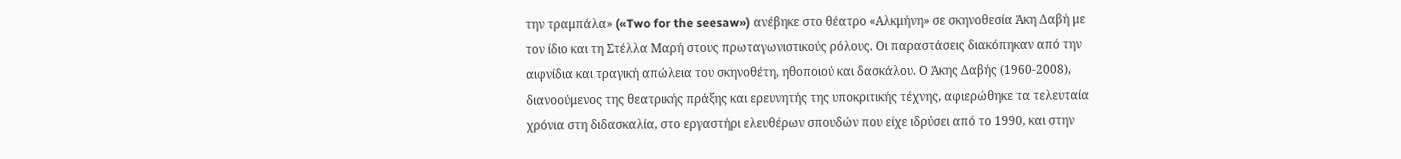την τραμπάλα» («Two for the seesaw») ανέβηκε στο θέατρο «Αλκμήνη» σε σκηνοθεσία Άκη Δαβή με τον ίδιο και τη Στέλλα Μαρή στους πρωταγωνιστικούς ρόλους. Οι παραστάσεις διακόπηκαν από την αιφνίδια και τραγική απώλεια του σκηνοθέτη, ηθοποιού και δασκάλου. Ο Άκης Δαβής (1960-2008), διανοούμενος της θεατρικής πράξης και ερευνητής της υποκριτικής τέχνης, αφιερώθηκε τα τελευταία χρόνια στη διδασκαλία, στο εργαστήρι ελευθέρων σπουδών που είχε ιδρύσει από το 1990, και στην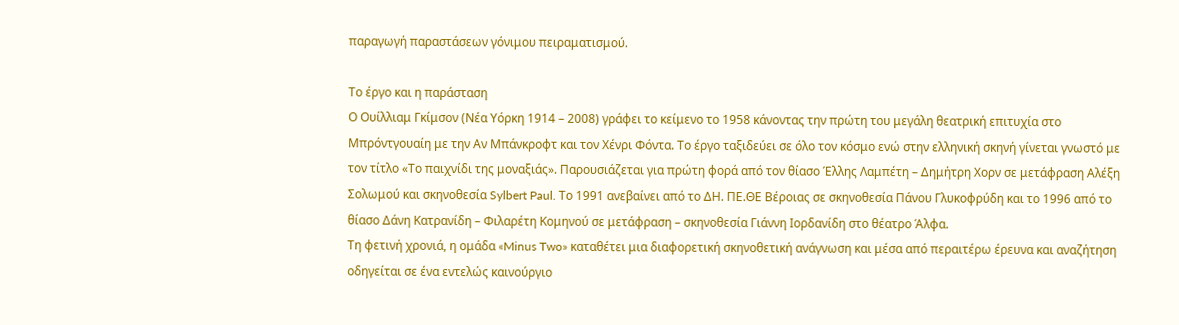παραγωγή παραστάσεων γόνιμου πειραματισμού.

Το έργο και η παράσταση
Ο Ουίλλιαμ Γκίμσον (Νέα Υόρκη 1914 – 2008) γράφει το κείμενο το 1958 κάνοντας την πρώτη του μεγάλη θεατρική επιτυχία στο Μπρόντγουαίη με την Αν Μπάνκροφτ και τον Χένρι Φόντα. Το έργο ταξιδεύει σε όλο τον κόσμο ενώ στην ελληνική σκηνή γίνεται γνωστό με τον τίτλο «Το παιχνίδι της μοναξιάς». Παρουσιάζεται για πρώτη φορά από τον θίασο Έλλης Λαμπέτη – Δημήτρη Χορν σε μετάφραση Αλέξη Σολωμού και σκηνοθεσία Sylbert Paul. Το 1991 ανεβαίνει από το ΔΗ. ΠΕ.ΘΕ Βέροιας σε σκηνοθεσία Πάνου Γλυκοφρύδη και το 1996 από το θίασο Δάνη Κατρανίδη – Φιλαρέτη Κομηνού σε μετάφραση – σκηνοθεσία Γιάννη Ιορδανίδη στο θέατρο Άλφα.
Τη φετινή χρονιά, η ομάδα «Minus Two» καταθέτει μια διαφορετική σκηνοθετική ανάγνωση και μέσα από περαιτέρω έρευνα και αναζήτηση οδηγείται σε ένα εντελώς καινούργιο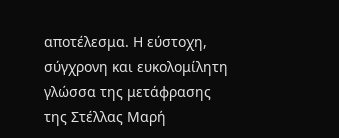αποτέλεσμα. Η εύστοχη, σύγχρονη και ευκολομίλητη γλώσσα της μετάφρασης της Στέλλας Μαρή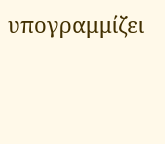υπογραμμίζει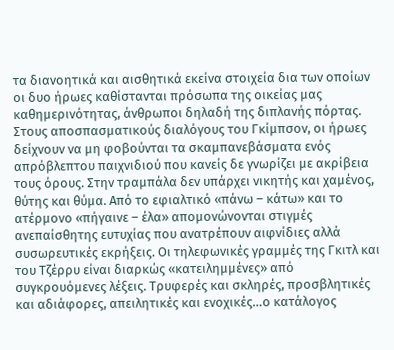τα διανοητικά και αισθητικά εκείνα στοιχεία δια των οποίων οι δυο ήρωες καθίστανται πρόσωπα της οικείας μας καθημερινότητας, άνθρωποι δηλαδή της διπλανής πόρτας.
Στους αποσπασματικούς διαλόγους του Γκίμπσον, οι ήρωες δείχνουν να μη φοβούνται τα σκαμπανεβάσματα ενός απρόβλεπτου παιχνιδιού που κανείς δε γνωρίζει με ακρίβεια τους όρους. Στην τραμπάλα δεν υπάρχει νικητής και χαμένος, θύτης και θύμα. Από το εφιαλτικό «πάνω – κάτω» και το ατέρμονο «πήγαινε – έλα» απομονώνονται στιγμές ανεπαίσθητης ευτυχίας που ανατρέπουν αιφνίδιες αλλά συσωρευτικές εκρήξεις. Οι τηλεφωνικές γραμμές της Γκιτλ και του Τζέρρυ είναι διαρκώς «κατειλημμένες» από συγκρουόμενες λέξεις. Τρυφερές και σκληρές, προσβλητικές και αδιάφορες, απειλητικές και ενοχικές…ο κατάλογος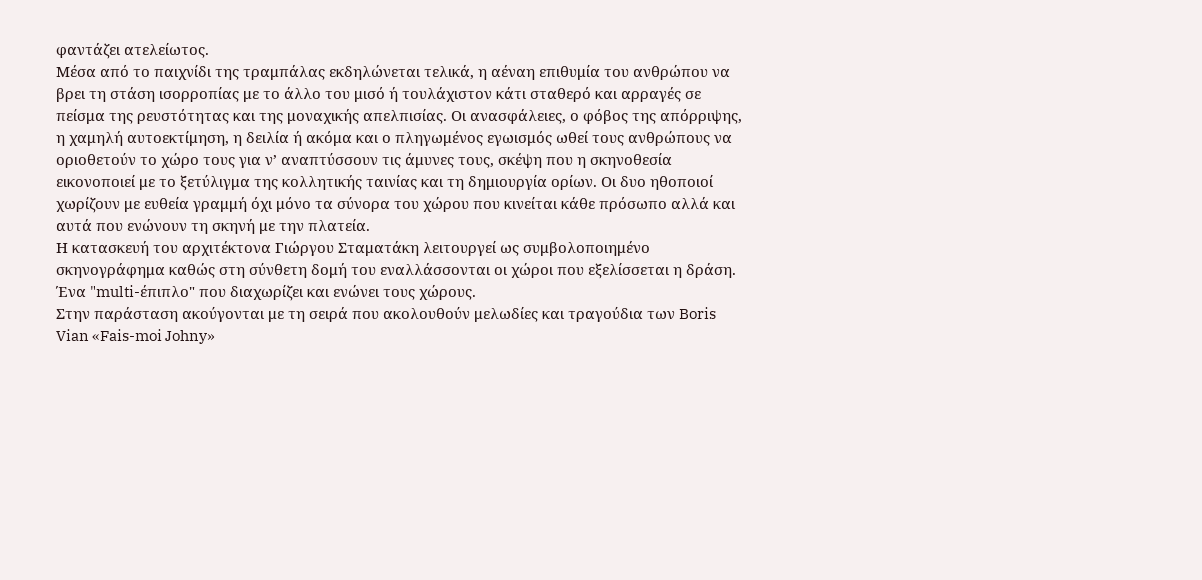φαντάζει ατελείωτος.
Μέσα από το παιχνίδι της τραμπάλας εκδηλώνεται τελικά, η αέναη επιθυμία του ανθρώπου να βρει τη στάση ισορροπίας με το άλλο του μισό ή τουλάχιστον κάτι σταθερό και αρραγές σε πείσμα της ρευστότητας και της μοναχικής απελπισίας. Οι ανασφάλειες, ο φόβος της απόρριψης, η χαμηλή αυτοεκτίμηση, η δειλία ή ακόμα και ο πληγωμένος εγωισμός ωθεί τους ανθρώπους να οριοθετούν το χώρο τους για ν’ αναπτύσσουν τις άμυνες τους, σκέψη που η σκηνοθεσία εικονοποιεί με το ξετύλιγμα της κολλητικής ταινίας και τη δημιουργία ορίων. Οι δυο ηθοποιοί χωρίζουν με ευθεία γραμμή όχι μόνο τα σύνορα του χώρου που κινείται κάθε πρόσωπο αλλά και αυτά που ενώνουν τη σκηνή με την πλατεία.
Η κατασκευή του αρχιτέκτονα Γιώργου Σταματάκη λειτουργεί ως συμβολοποιημένο σκηνογράφημα καθώς στη σύνθετη δομή του εναλλάσσονται οι χώροι που εξελίσσεται η δράση. Ένα "multi-έπιπλο" που διαχωρίζει και ενώνει τους χώρους.
Στην παράσταση ακούγονται με τη σειρά που ακολουθούν μελωδίες και τραγούδια των Boris Vian «Fais-moi Johny»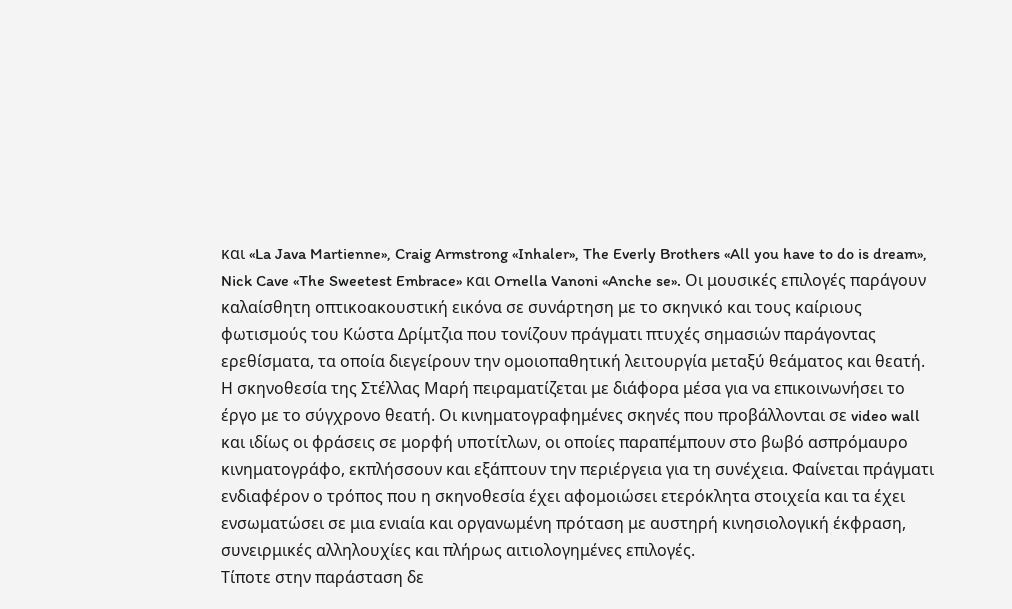και «La Java Martienne», Craig Armstrong «Inhaler», The Everly Brothers «All you have to do is dream», Nick Cave «The Sweetest Embrace» και Ornella Vanoni «Anche se». Οι μουσικές επιλογές παράγουν καλαίσθητη οπτικοακουστική εικόνα σε συνάρτηση με το σκηνικό και τους καίριους φωτισμούς του Κώστα Δρίμτζια που τονίζουν πράγματι πτυχές σημασιών παράγοντας ερεθίσματα, τα οποία διεγείρουν την ομοιοπαθητική λειτουργία μεταξύ θεάματος και θεατή.
Η σκηνοθεσία της Στέλλας Μαρή πειραματίζεται με διάφορα μέσα για να επικοινωνήσει το έργο με το σύγχρονο θεατή. Οι κινηματογραφημένες σκηνές που προβάλλονται σε video wall και ιδίως οι φράσεις σε μορφή υποτίτλων, οι οποίες παραπέμπουν στο βωβό ασπρόμαυρο κινηματογράφο, εκπλήσσουν και εξάπτουν την περιέργεια για τη συνέχεια. Φαίνεται πράγματι ενδιαφέρον ο τρόπος που η σκηνοθεσία έχει αφομοιώσει ετερόκλητα στοιχεία και τα έχει ενσωματώσει σε μια ενιαία και οργανωμένη πρόταση με αυστηρή κινησιολογική έκφραση, συνειρμικές αλληλουχίες και πλήρως αιτιολογημένες επιλογές.
Τίποτε στην παράσταση δε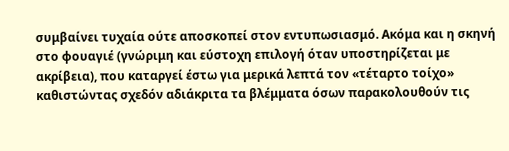συμβαίνει τυχαία ούτε αποσκοπεί στον εντυπωσιασμό. Ακόμα και η σκηνή στο φουαγιέ (γνώριμη και εύστοχη επιλογή όταν υποστηρίζεται με ακρίβεια), που καταργεί έστω για μερικά λεπτά τον «τέταρτο τοίχο» καθιστώντας σχεδόν αδιάκριτα τα βλέμματα όσων παρακολουθούν τις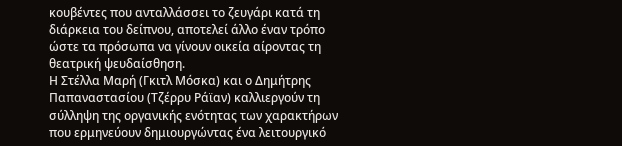κουβέντες που ανταλλάσσει το ζευγάρι κατά τη διάρκεια του δείπνου, αποτελεί άλλο έναν τρόπο ώστε τα πρόσωπα να γίνουν οικεία αίροντας τη θεατρική ψευδαίσθηση.
Η Στέλλα Μαρή (Γκιτλ Μόσκα) και ο Δημήτρης Παπαναστασίου (Τζέρρυ Ράϊαν) καλλιεργούν τη σύλληψη της οργανικής ενότητας των χαρακτήρων που ερμηνεύουν δημιουργώντας ένα λειτουργικό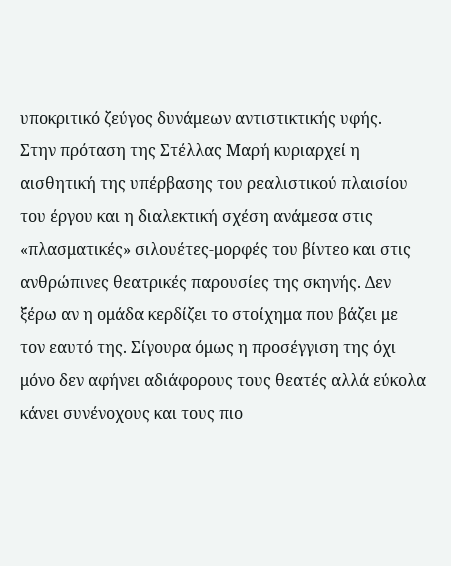υποκριτικό ζεύγος δυνάμεων αντιστικτικής υφής.
Στην πρόταση της Στέλλας Μαρή κυριαρχεί η αισθητική της υπέρβασης του ρεαλιστικού πλαισίου του έργου και η διαλεκτική σχέση ανάμεσα στις «πλασματικές» σιλουέτες-μορφές του βίντεο και στις ανθρώπινες θεατρικές παρουσίες της σκηνής. Δεν ξέρω αν η ομάδα κερδίζει το στοίχημα που βάζει με τον εαυτό της. Σίγουρα όμως η προσέγγιση της όχι μόνο δεν αφήνει αδιάφορους τους θεατές αλλά εύκολα κάνει συνένοχους και τους πιο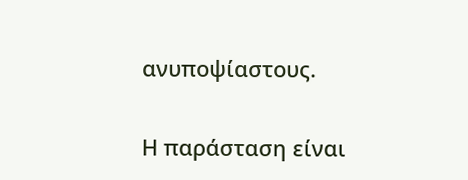ανυποψίαστους.

Η παράσταση είναι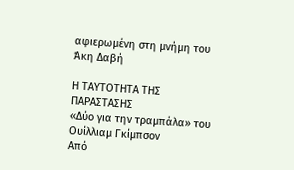αφιερωμένη στη μνήμη του Άκη Δαβή

Η ΤΑΥΤΟΤΗΤΑ ΤΗΣ ΠΑΡΑΣΤΑΣΗΣ
«Δύο για την τραμπάλα» του Ουίλλιαμ Γκίμπσον
Από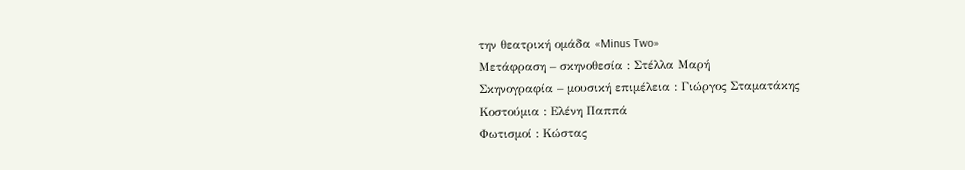την θεατρική ομάδα «Minus Two»
Μετάφραση – σκηνοθεσία : Στέλλα Μαρή
Σκηνογραφία – μουσική επιμέλεια : Γιώργος Σταματάκης
Κοστούμια : Ελένη Παππά
Φωτισμοί : Κώστας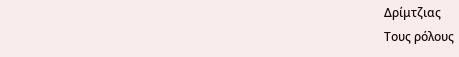Δρίμτζιας
Τους ρόλους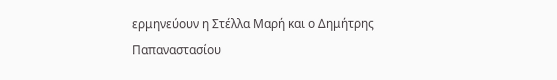ερμηνεύουν η Στέλλα Μαρή και ο Δημήτρης Παπαναστασίου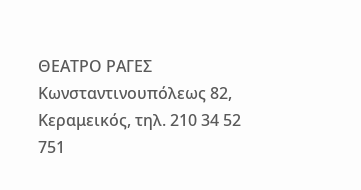ΘΕΑΤΡΟ ΡΑΓΕΣ
Κωνσταντινουπόλεως 82, Κεραμεικός, τηλ. 210 34 52 751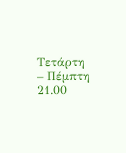Τετάρτη – Πέμπτη 21.00